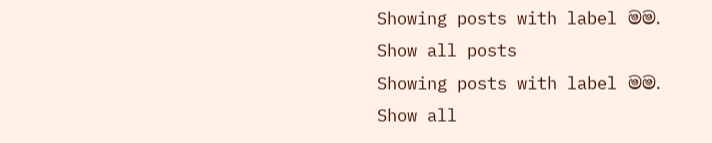Showing posts with label මම. Show all posts
Showing posts with label මම. Show all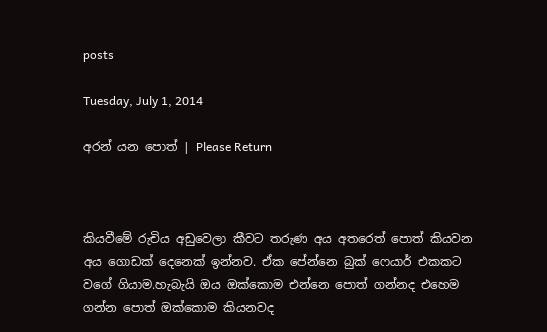posts

Tuesday, July 1, 2014

අරන් යන පොත් | Please Return



කියවීමේ රුචිය අඩුවෙලා කීවට තරුණ අය අතරෙත් පොත් කියවන අය ගොඩක් දෙනෙක් ඉන්නව. ඒක පේන්නෙ බුක් ෆෙයාර් එකකට වගේ ගියාම.හැබැයි ඔය ඔක්කොම එන්නෙ පොත් ගන්නද එහෙම ගන්න පොත් ඔක්කොම කියනවද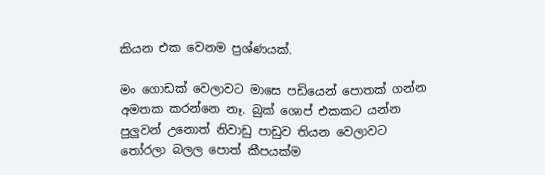කියන එක වෙනම ප්‍රශ්ණයක්.

මං ගොඩක් වෙලාවට මාසෙ පඩියෙන් පොතක් ගන්න අමතක කරන්නෙ නෑ. බුක් ශොප් එකකට යන්න පුලුවන් උනොත් නිවාඩු පාඩුව තියන වෙලාවට තෝරලා බලල පොත් කීපයක්ම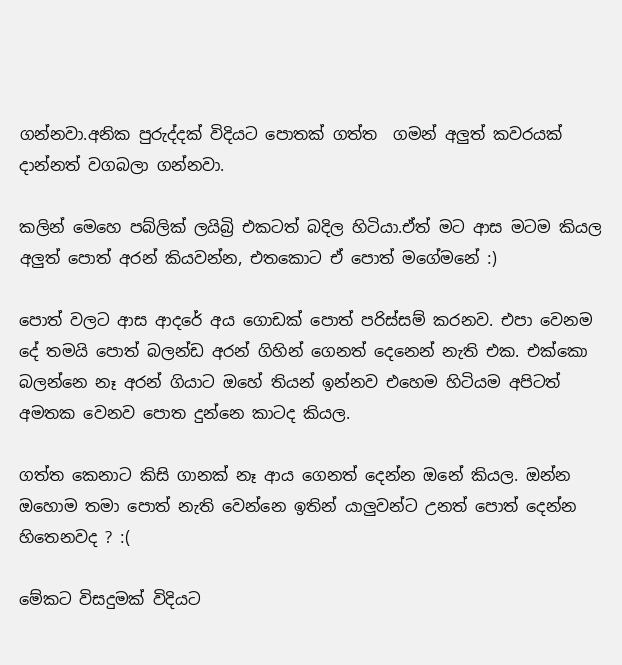ගන්නවා.අනික පුරුද්දක් විදියට පොතක් ගත්ත  ගමන් අලුත් කවරයක් දාන්නත් වගබලා ගන්නවා.

කලින් මෙහෙ පබ්ලික් ලයිබ්‍රි එකටත් බදිල හිටියා.ඒත් මට ආස මටම කියල අලුත් පොත් අරන් කියවන්න, එතකොට ඒ පොත් මගේමනේ :)

පොත් වලට ආස ආදරේ අය ගොඩක් පොත් පරිස්සම් කරනව. එපා වෙනම දේ තමයි පොත් බලන්ඩ අරන් ගිහින් ගෙනත් දෙනෙන් නැති එක. එක්කො බලන්නෙ නෑ අරන් ගියාට ඔහේ තියන් ඉන්නව එහෙම හිටියම අපිටත් අමතක වෙනව පොත දුන්නෙ කාටද කියල.

ගත්ත කෙනාට කිසි ගානක් නෑ ආය ගෙනත් දෙන්න ඔනේ කියල. ඔන්න ඔහොම තමා පොත් නැති වෙන්නෙ ඉතින් යාලුවන්ට උනත් පොත් දෙන්න හිතෙනවද ? :(

මේකට විසදුමක් විදියට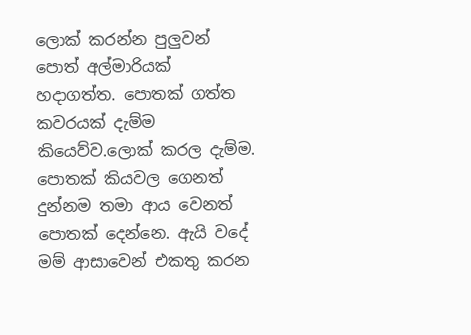ලොක් කරන්න පුලුවන් පොත් අල්මාරියක් හදාගත්ත. පොතක් ගත්ත කවරයක් දැම්ම කියෙව්ව.ලොක් කරල දැම්ම. පොතක් කියවල ගෙනත් දුන්නම තමා ආය වෙනත් පොතක් දෙන්නෙ. ඇයි වදේ මම් ආසාවෙන් එකතු කරන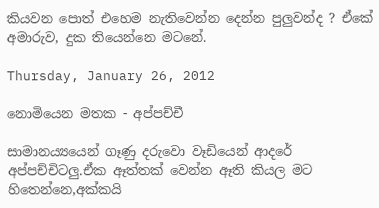කියවන පොත් එහෙම නැතිවෙන්න දෙන්න පුලුවන්ද ? ඒකේ අමාරුව, දුක තියෙන්නෙ මටනේ.

Thursday, January 26, 2012

නොමියෙන මතක - අප්පච්චී

සාමාන‍‍‍ය්‍යයෙන් ගෑණු දරුවො වෑඩියෙන් ආදරේ අප්පච්චිටලු.ඒක ඈත්තක් වෙන්න ඈති කියල මට හිතෙන්නෙ,අක්කයි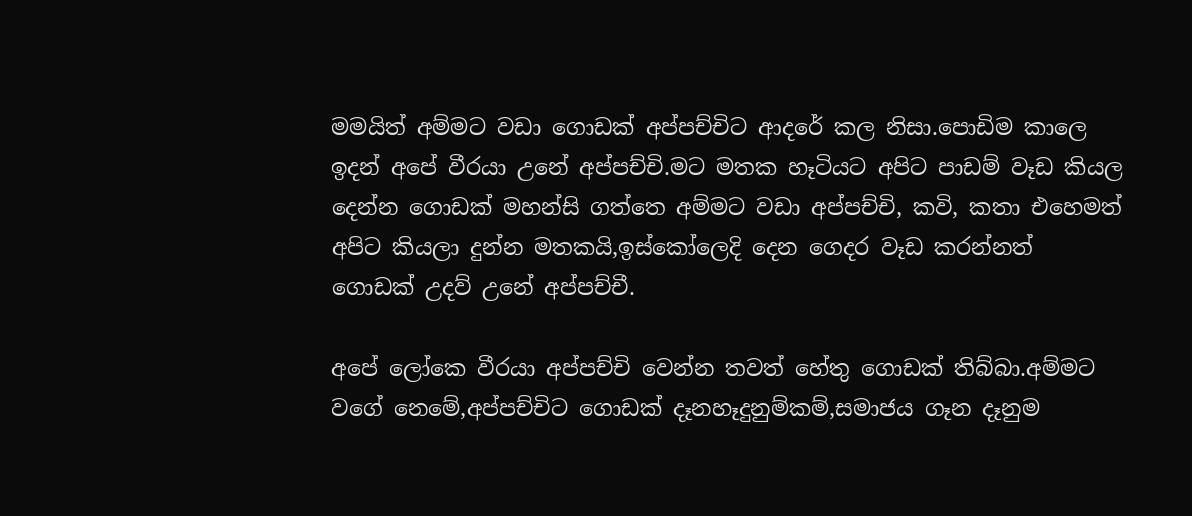මමයිත් අම්මට වඩා ගොඩක් අප්පච්චිට ආදරේ කල නිසා.පොඩිම කාලෙ ඉදන් අපේ වීරයා උනේ අප්පච්චි.මට මතක හෑටියට අපිට පාඩම් වෑඩ කියල දෙන්න ගොඩක් මහන්සි ගත්තෙ අම්මට වඩා අප්පච්චි, කවි, කතා එහෙමත් අපිට කියලා දුන්න මතකයි,ඉස්කෝලෙදි දෙන ගෙදර වෑඩ කරන්නත් ගොඩක් උදව් උනේ අප්පච්චී.

අපේ ලෝකෙ වීරයා අප්පච්චි වෙන්න තවත් හේතු ගොඩක් තිබ්බා.අම්මට වගේ නෙමේ,අප්පච්චිට ගොඩක් දෑනහෑදුනුම්කම්,සමාජය ගෑන දෑනුම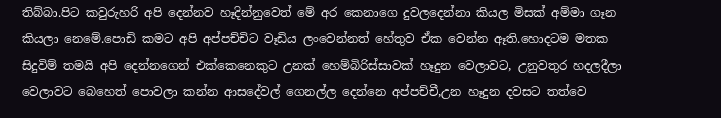තිබ්බා.පිට කවුරුහරි අපි දෙන්නව හෑදින්නුවෙත් මේ අර කෙනාගෙ දුවලදෙන්නා කියල මිසක් අම්මා ගෑන කියලා නෙමේ.පොඩි කමට අපි අප්පච්චිට වෑඩිය ලංවෙන්නත් හේතුව ඒක වෙන්න ඈති.හොදටම මතක සිදුවිම් තමයි අපි දෙන්නගෙන් එක්කෙනෙකුට උනක් හෙම්බිරිස්සාවක් හෑදුන වෙලාවට, උනුවතුර හදලදීලා වෙලාවට බෙහෙත් පොවලා කන්න ආසදේවල් ගෙනල්ල දෙන්නෙ අප්පච්චී,උන හෑදුන දවසට තත්වෙ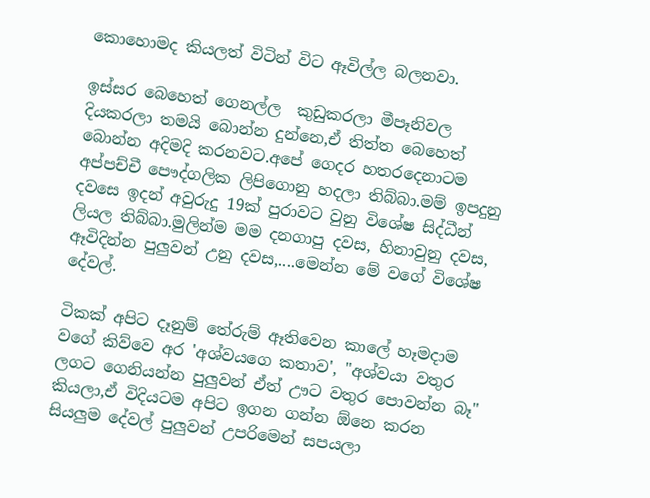කොහොමද කියලත් විටින් විට ඈවිල්ල බලනවා.

ඉස්සර බෙහෙත් ගෙනල්ල  කුඩුකරලා මීපෑනිවල දියකරලා තමයි බොන්න දුන්නෙ,ඒ තිත්ත බෙහෙත් බොන්න අදිමදි කරනවට.අපේ ගෙදර හතරදෙනාටම අප්පච්චී පෞද්ගලික ලිපිගොනු හදලා තිබ්බා.මම් ඉපදුනු දවසෙ ඉදන් අවුරුදු 19ක් පුරාවට වුනු විශේෂ සිද්ධීන් ලියල තිබ්බා.මුලින්ම මම දනගාපු දවස, හිනාවුනු දවස, ඈවිදින්න පුලුවන් උනු දවස,....මෙන්න මේ වගේ විශේෂ දේවල්.

ටිකක් අපිට දෑනුම් තේරුම් ඈතිවෙන කාලේ හෑමදාම වගේ කිව්වෙ අර 'අශ්වයගෙ කතාව', "අශ්වයා වතුර ලගට ගෙනියන්න පුලුවන් ඒත් ඌට වතුර පොවන්න බෑ" කියලා,ඒ විදියටම අපිට ඉගන ගන්න ඕනෙ කරන සියලුම දේවල් පුලුවන් උපරිමෙන් සපයලා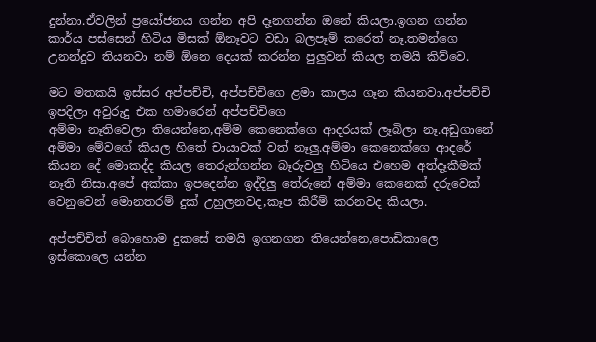දුන්නා.ඒවලින් ප්‍රයෝජනය ගන්න අපි දෑනගන්න ඔනේ කියලා.ඉගන ගන්න කාර්ය පස්සෙන් හිටිය මිසක් ඕනෑවට වඩා බලපෑම් කරෙත් නෑ.තමන්ගෙ උනන්දුව තියනවා නම් ඕනෙ දෙයක් කරන්න පුලුවන් කියල තමයි කිව්වෙ.

මට මතකයි ඉස්සර අප්පච්චි, අප්පච්චිගෙ ළමා කාලය ගෑන කියනවා.අප්පච්චි ඉපදිලා අවුරුදු එක හමාරෙන් අප්පච්චිගෙ
අම්මා නෑතිවෙලා තියෙන්නෙ,අම්ම කෙනෙක්ගෙ ආදරයක් ලෑබිලා නෑ.අඩුගානේ අම්මා මේවගේ කියල හිතේ චායාවක් වත් නෑලු.අම්මා කෙනෙක්ගෙ ආදරේ කියන දේ මොකද්ද කියල තෙරුන්ගන්න බෑරුවලු හිටියෙ එහෙම අත්දෑකීමක් නෑති නිසා.අපේ අක්කා ඉපදෙන්න ඉද්දිලු තේරුනේ අම්මා කෙනෙක් දරුවෙක් වෙනුවෙන් මොනතරම් දුක් උහුලනවද,කෑප කිරීම් කරනවද කියලා.

අප්පච්චිත් බොහොම දුකසේ තමයි ඉගනගන තියෙන්නෙ,පොඩිකාලෙ ඉස්කොලෙ යන්න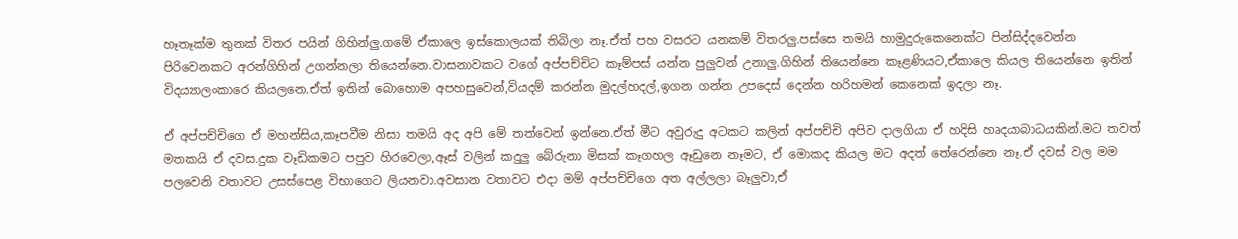හෑතෑක්ම තුනක් විතර පයින් ගිහින්ලු.ගමේ ඒකාලෙ ඉස්කොලයක් තිබිලා නෑ.ඒත් පහ වසරට යනකම් විතරලු.පස්සෙ තමයි හාමුදුරුකෙනෙක්ට පින්සිද්දවෙන්න පිරිවෙනකට අරන්ගිහින් උගන්නලා තියෙන්නෙ.වාසනාවකට වගේ අප්පච්චිට කෑම්පස් යන්න පුලුවන් උනාලු.ගිහින් තියෙන්නෙ කෑළණියට,ඒකාලෙ කියල තියෙන්නෙ ඉතින් විදය්‍යාලංකාරෙ කියලනෙ.ඒත් ඉතින් බොහොම අපහසුවෙන්,වියදම් කරන්න මුදල්හදල්,ඉගන ගන්න උපදෙස් දෙන්න හරිහමන් කෙනෙක් ඉදලා නෑ.

ඒ අප්පච්චිගෙ ඒ මහන්සිය,කෑපවීම නිසා තමයි අද අපි මේ තත්වෙන් ඉන්නෙ.ඒත් මීට අවුරුදු අටකට කලින් අප්පච්චි අපිව දාලගියා ඒ හදිසි හෘදයාබාධයකින්.මට තවත් මතකයි ඒ දවස.දුක වෑඩිකමට පපුව හිරවෙලා,ඈස් වලින් කදුලු බේරුනා මිසක් කෑගහල ඈඩුනෙ නෑමට, ඒ මොකද කියල මට අදත් තේරෙන්නෙ නෑ.ඒ දවස් වල මම පලවෙනි වතාවට උසස්පෙළ විභාගෙට ලියනවා.අවසාන වතාවට එදා මම් අප්පච්චිගෙ අත අල්ලලා බෑලුවා,ඒ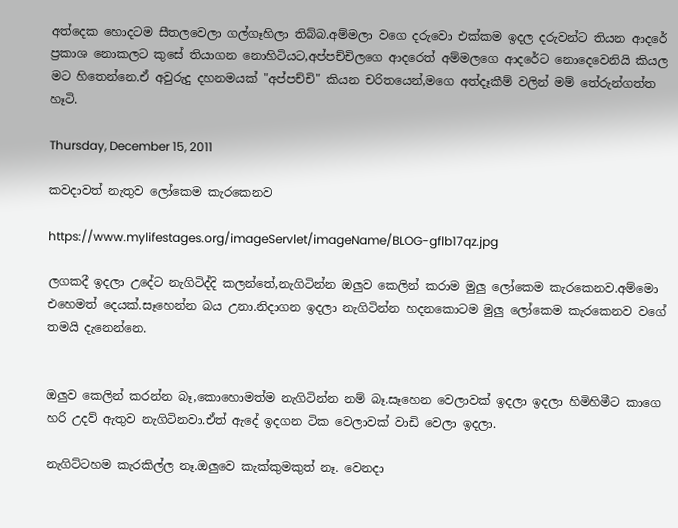අත්දෙක හොදටම සීතලවෙලා ගල්ගෑහිලා තිබ්බ.අම්මලා වගෙ දරුවො එක්කම ඉදල දරුවන්ට තියන ආදරේ ප්‍රකාශ නොකලට කුසේ තියාගන නොහිටියට,අප්පච්චිලගෙ ආදරෙත් අම්මලගෙ ආදරේට නොදෙවෙනියි කියල මට හිතෙන්නෙ.ඒ අවුරුදු දහනමයක් "අප්පච්චි" කියන චරිතයෙන්,මගෙ අත්දෑකීම් වලින් මම් තේරුන්ගත්ත හෑටි.

Thursday, December 15, 2011

කවදාවත් නැතුව ලෝකෙම කැරකෙනව

https://www.mylifestages.org/imageServlet/imageName/BLOG-gflb17qz.jpg

ලගකදී ඉදලා උදේට නැගිටිද්දි කලන්තේ,නැගිටින්න ඔලුව කෙලින් කරාම මුලු ලෝකෙම කැරකෙනව.අම්මො එහෙමත් දෙයක්.සෑහෙන්න බය උනා.නිදාගන ඉදලා නැගිටින්න හදනකොටම මුලු ලෝකෙම කැරකෙනව වගේ තමයි දැනෙන්නෙ.


ඔලුව කෙලින් කරන්න බෑ,කොහොමත්ම නැගිටින්න නම් බෑ.සෑහෙන වෙලාවක් ඉදලා ඉදලා හිමිහිමීට කාගෙ හරි උදව් ඇතුව නැගිටිනවා.ඒත් ඇදේ ඉදගන ටික වෙලාවක් වාඩි වෙලා ඉදලා.

නැගිට්ටහම කැරකිල්ල නෑ.ඔලුවෙ කැක්කුමකුත් නෑ. වෙනදා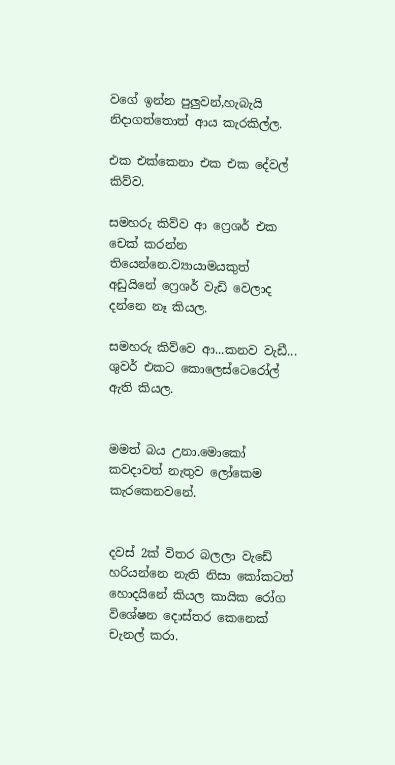වගේ ඉන්න පුලුවන්,හැබැයි නිදාගත්තොත් ආය කැරකිල්ල.

එක එක්කෙනා එක එක දේවල් කිව්ව.

සමහරු කිව්ව ආ ෆ්‍රෙශර් එක චෙක් කරන්න තියෙන්නෙ.ව්‍යායාමයකුත් අඩුයිනේ ෆ්‍රෙශර් වැඩි වෙලාද දන්නෙ නෑ කියල.

සමහරු කිව්වෙ ආ...කනව වැඩී... ශුවර් එකට කොලෙස්ටෙරෝල් ඇති කියල.


මමත් බය උනා.මොකෝ කවදාවත් නැතුව ලෝකෙම කැරකෙනවනේ.


දවස් 2ක් විතර බලලා වැඩේ හරියන්නෙ නැති නිසා කෝකටත් හොදයිනේ කියල කායික රෝග විශේෂන දොස්තර කෙනෙක් චැනල් කරා.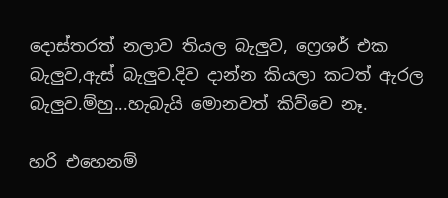දොස්තරත් නලාව තියල බැලුව, ෆ්‍රෙශර් එක බැලුව,ඇස් බැලුව.දිව දාන්න කියලා කටත් ඇරල බැලුව.ම්හු...හැබැයි මොනවත් කිව්වෙ නෑ.

හරි එහෙනම්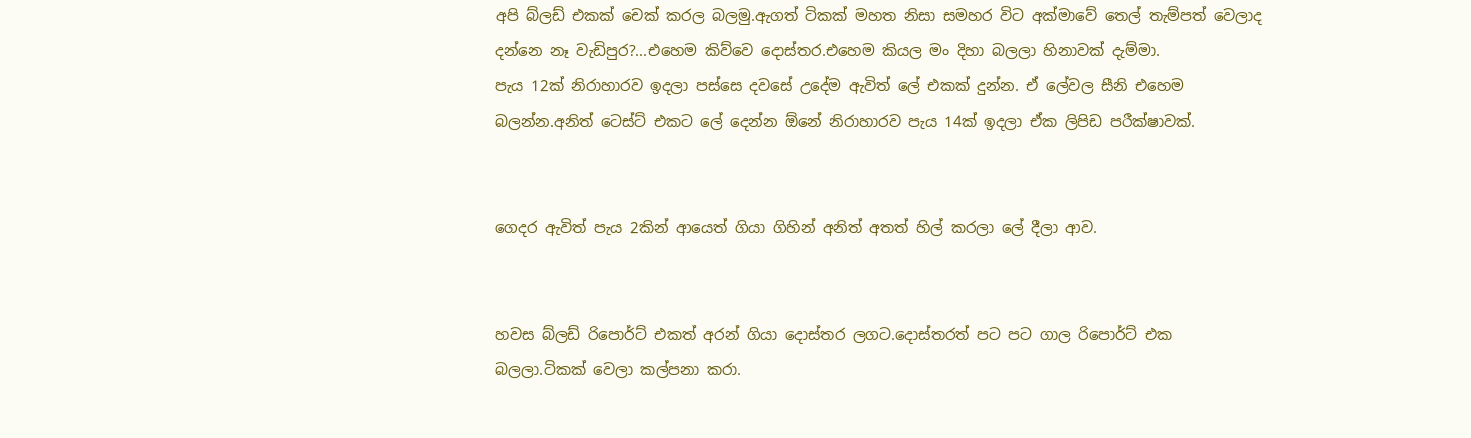අපි බ්ලඩ් එකක් චෙක් කරල බලමු.ඇගත් ටිකක් මහත නිසා සමහර විට අක්මාවේ තෙල් තැම්පත් වෙලාද දන්නෙ නෑ වැඩිපුර?...එහෙම කිව්වෙ දොස්තර.එහෙම කියල මං දිහා බලලා හිනාවක් දැම්මා.
පැය 12ක් නිරාහාරව ඉදලා පස්සෙ දවසේ උදේම ඇවිත් ලේ එකක් දුන්න. ඒ ලේවල සීනි එහෙම බලන්න.අනිත් ටෙස්ට් එකට ලේ දෙන්න ඕනේ නිරාහාරව පැය 14ක් ඉදලා ඒක ලිපිඩ පරීක්ෂාවක්.


ගෙදර ඇවිත් පැය 2කින් ආයෙත් ගියා ගිහින් අනිත් අතත් හිල් කරලා ලේ දීලා ආව.


හවස බ්ලඩ් රිපොර්ට් එකත් අරන් ගියා දොස්තර ලගට.දොස්තරත් පට පට ගාල රිපොර්ට් එක බලලා.ටිකක් වෙලා කල්පනා කරා.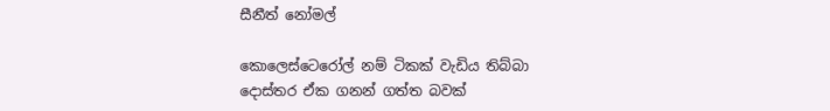සීනීත් නෝමල්

කොලෙස්ටෙරෝල් නම් ටිකක් වැඩිය තිබ්බා
දොස්තර ඒක ගනන් ගත්ත බවක්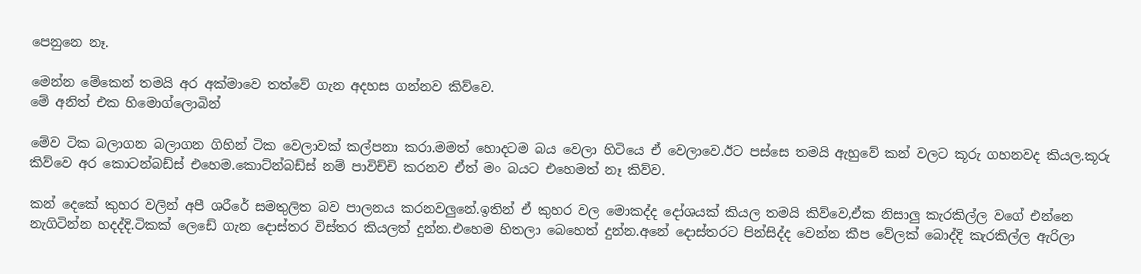පෙනුනෙ නෑ.

මෙන්න මේකෙන් තමයි අර අක්මාවෙ තත්වේ ගැන අදහස ගන්නව කිව්වෙ.
මේ අනිත් එක හිමොග්ලොබින්

මේව ටික බලාගන බලාගන ගිහින් ටික වෙලාවක් කල්පනා කරා.මමත් හොදටම බය වෙලා හිටියෙ ඒ වෙලාවෙ.ඊට පස්සෙ තමයි ඇහුවේ කන් වලට කූරු ගහනවද කියල.කූරු කිව්වෙ අර කොටන්බඩ්ස් එහෙම.කොට්න්බඩ්ස් නම් පාවිච්චි කරනව ඒත් මං බයට එහෙමත් නෑ කිව්ව.

කන් දෙකේ කුහර වලින් අපී ශරීරේ සමතුලිත බව පාලනය කරනවලුනේ.ඉතින් ඒ කුහර වල මොකද්ද දෝශයක් කියල තමයි කිව්වෙ,ඒක නිසාලු කැරකිල්ල වගේ එන්නෙ නැගිටින්න හදද්දි.ටිකක් ලෙඩේ ගැන දොස්තර විස්තර කියලත් දුන්න.එහෙම හිතලා බෙහෙත් දුන්න.අනේ දොස්තරට පින්සිද්ද වෙන්න කීප වේලක් බොද්දි කැරකිල්ල ඇරිලා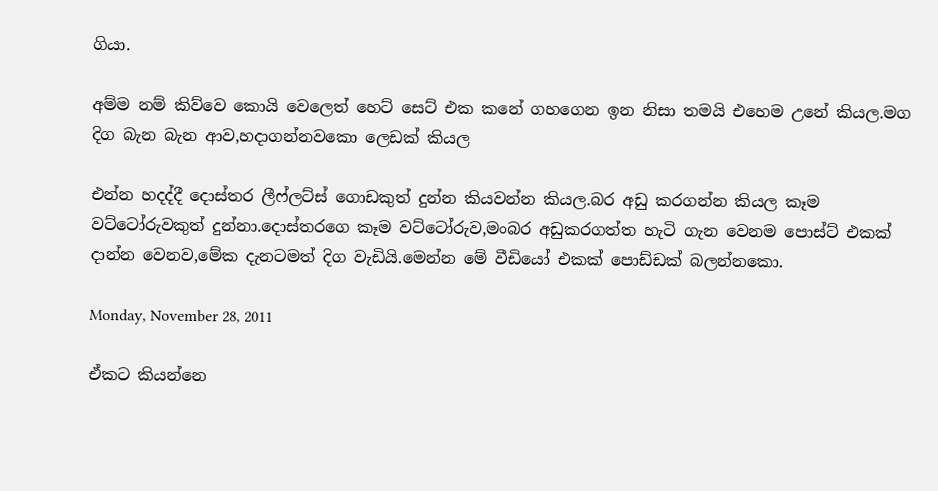ගියා.

අම්ම නම් කිව්වෙ කොයි වෙලෙත් හෙට් සෙට් එක කනේ ගහගෙන ඉන නිසා තමයි එහෙම උනේ කියල.මග දිග බැන බැන ආව,හදාගන්නවකො ලෙඩක් කියල

එන්න හදද්දී දොස්තර ලීෆ්ලට්ස් ගොඩකුත් දුන්න කියවන්න කියල.බර අඩු කරගන්න කියල කෑම වට්ටෝරුවකුත් දුන්නා.දොස්තරගෙ කෑම වට්ටෝරුව,මංබර අඩුකරගත්ත හැටි ගැන වෙනම පොස්ට් එකක් දාන්න වෙනව,මේක දැනටමත් දිග වැඩියි.මෙන්න මේ වීඩියෝ එකක් පොඩ්ඩක් බලන්නකො.

Monday, November 28, 2011

ඒකට කියන්නෙ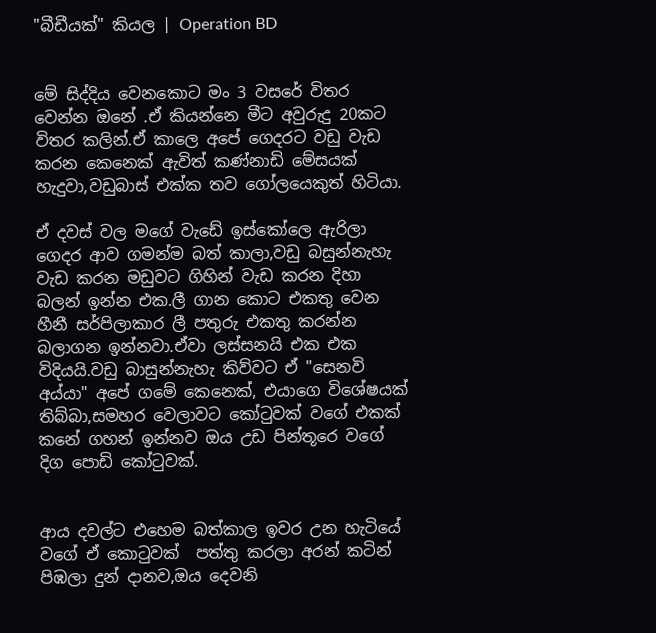"බීඩීයක්" කියල | Operation BD


මේ සිද්දිය වෙනකොට මං 3 වසරේ විතර වෙන්න ඔනේ .ඒ කියන්නෙ මීට අවුරුදු 20කට විතර කලින්.ඒ කාලෙ අපේ ගෙදරට වඩු වැඩ කරන කෙනෙක් ඇවිත් කණ්නාඩි මේසයක් හැදුවා,වඩුබාස් එක්ක තව ගෝලයෙකුත් හිටියා.

ඒ දවස් වල මගේ වැඩේ ඉස්කෝලෙ ඇරිලා ගෙදර ආව ගමන්ම බත් කාලා,වඩු බසුන්නැහැ වැඩ කරන මඩුවට ගිහින් වැඩ කරන දිහා බලන් ඉන්න එක.ලී ගාන කොට එකතු වෙන හීනී සර්පිලාකාර ලී පතුරු එකතු කරන්න බලාගන ඉන්නවා.ඒවා ලස්සනයි එක එක විදියයි.වඩු බාසුන්නැහැ කිව්වට ඒ "සෙනවි අය්යා" අපේ ගමේ කෙනෙක්, එයාගෙ විශේෂයක් තිබ්බා,සමහර වෙලාවට කෝටුවක් වගේ එකක් කනේ ගහන් ඉන්නව ඔය උඩ පින්තූරෙ වගේ දිග පොඩි කෝටුවක්.


ආය දවල්ට එහෙම බත්කාල ඉවර උන හැටියේ වගේ ඒ කොටුවක්  පත්තු කරලා අරන් කටින් පිඹලා දුන් දානව,ඔය දෙවනි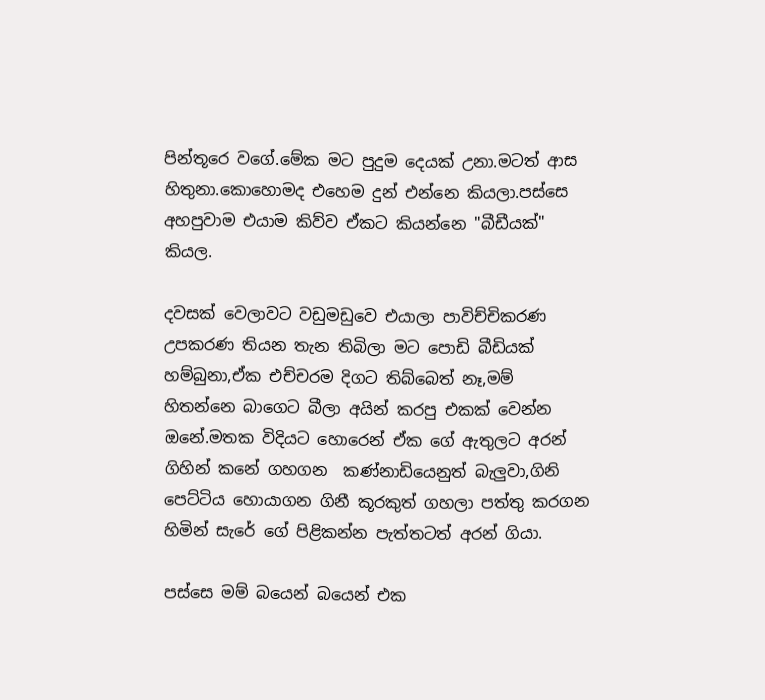පින්තූරෙ වගේ.මේක මට පුදුම දෙයක් උනා.මටත් ආස හිතුනා.කොහොමද එහෙම දුන් එන්නෙ කියලා.පස්සෙ අහපුවාම එයාම කිව්ව ඒකට කියන්නෙ "බීඩීයක්" කියල.

දවසක් වෙලාවට වඩුමඩුවෙ එයාලා පාවිච්චික‍රණ උපකරණ තියන තැන තිබිලා මට පොඩි බීඩියක් හම්බුනා,ඒක එච්චරම දිගට තිබ්බෙත් නෑ,මම් හිතන්නෙ බාගෙට බීලා අයින් කරපු එකක් වෙන්න ඔනේ.මතක විදියට හොරෙන් ඒක ගේ ඇතුලට අරන් ගිහින් කනේ ගහගන  කණ්නාඩියෙනුත් බැලුවා,ගිනි පෙට්ටිය හොයාගන ගිනී කූරකුත් ගහලා පත්තු කරගන හිමින් සැරේ ගේ පිළිකන්න පැත්තටත් අරන් ගියා.

පස්සෙ මම් බයෙන් බයෙන් එක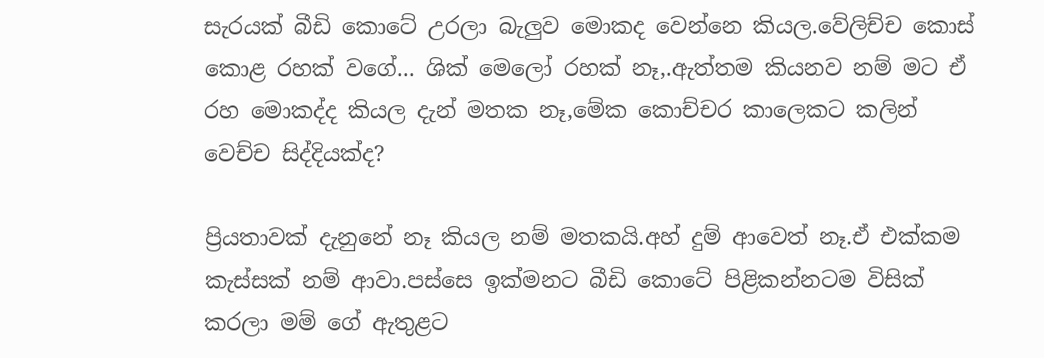සැරයක් බීඩි කොටේ උරලා බැලුව මොකද වෙන්නෙ කියල.වේලිච්ච කොස් කොළ රහක් වගේ... ශික් මෙලෝ රහක් නෑ,.ඇත්තම කියනව නම් මට ඒ රහ මොකද්ද කියල දැන් මතක නෑ,මේක කොච්චර කාලෙකට කලින් වෙච්ච සිද්දියක්ද?

ප්‍රියතාවක් දැනුනේ නෑ කියල නම් මතකයි.අහ් දුම් ආවෙත් නෑ.ඒ එක්කම කැස්සක් නම් ආවා.පස්සෙ ඉක්මනට බීඩි කොටේ පිළිකන්නටම විසික් කරලා මම් ගේ ඇතුළට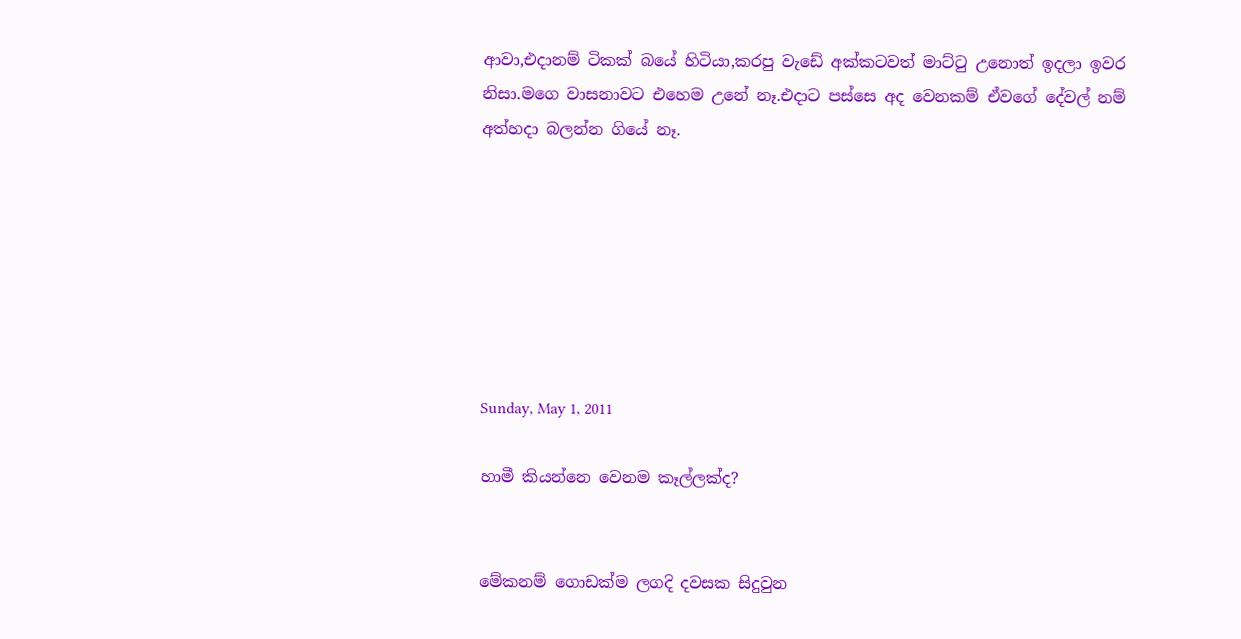ආවා,එදානම් ටිකක් බයේ හිටියා,කරපු වැඩේ අක්කටවත් මාට්ටු උනොත් ඉදලා ඉවර නිසා.මගෙ වාසනාවට එහෙම උනේ නෑ.එදාට පස්සෙ අද වෙනකම් ඒවගේ දේවල් නම් අත්හදා බලන්න ගියේ නෑ.







Sunday, May 1, 2011

හාමී කියන්නෙ වෙනම කෑල්ලක්ද?


මේකනම් ගොඩක්ම ලගදි දවසක සිදුවුන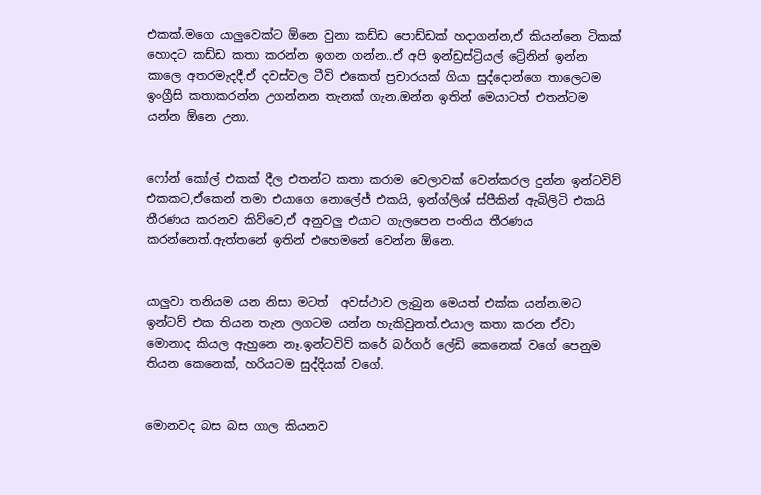එකක්.මගෙ යාලුවෙක්ට ඕනෙ වුනා කඩ්ඩ පොඩ්ඩක් හදාගන්න,ඒ කියන්නෙ ටිකක් හොදට කඩ්ඩ කතා කරන්න ඉගන ගන්න..ඒ අපි ඉන්ඩ්‍රස්ට්‍රියල් ට්‍රේනින් ඉන්න කාලෙ අතරමැදදී.ඒ දවස්වල ටීවි එකෙත් ප්‍රචාරයක් ගියා සුද්දොන්ගෙ තාලෙටම ඉංග්‍රීසි කතාකරන්න උගන්නන තැනක් ගැන.ඔන්න ඉතින් මෙයාටත් එතන්ටම යන්න ඕනෙ උනා.


ෆෝන් කෝල් එකක් දීල එතන්ට කතා කරාම වෙලාවක් වෙන්කරල දුන්න ඉන්ටවිව් එකකට,ඒකෙන් තමා එයාගෙ නොලේජ් එකයි, ඉන්ග්ලිශ් ස්පීකින් ඇබිලිටි එකයි තීරණය කරනව කිව්වෙ,ඒ අනුවලු එයාට ගැලපෙන පංතිය තීරණය කරන්නෙත්.ඇත්තනේ ඉතින් එහෙමනේ වෙන්න ඕනෙ.


යාලුවා තනියම යන නිසා මටත්  අවස්ථාව ලැබුන මෙයත් එක්ක යන්න.මට ඉන්ටව් එක තියන තැන ලගටම යන්න හැකිවුනත්.එයාල කතා කරන ඒවා මොනාද කියල ඇහුනෙ නෑ.ඉන්ටවිව් කරේ බර්ගර් ලේඩි කෙනෙක් වගේ පෙනුම තියන කෙනෙක්, හරියටම සුද්දියක් වගේ.


මොනවද බස බස ගාල කියනව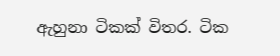ඇහුනා ටිකක් විතර. ටික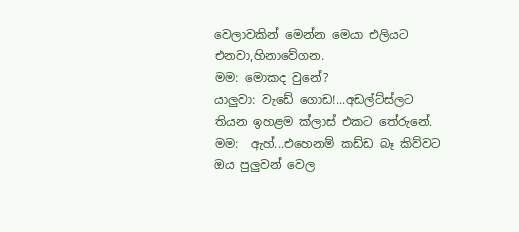වෙලාවකින් මෙන්න මෙයා එලියට එනවා,හිනාවේගන.
මම: මොකද වුනේ?
යාලුවා: වැඩේ ගොඩ!...අඩල්ට්ස්ලට තියන ඉහළම ක්ලාස් එකට තේරුනේ.
මම:  ඇහ්...එහෙනම් කඩ්ඩ බෑ කිව්වට ඔය පුලුවන් වෙල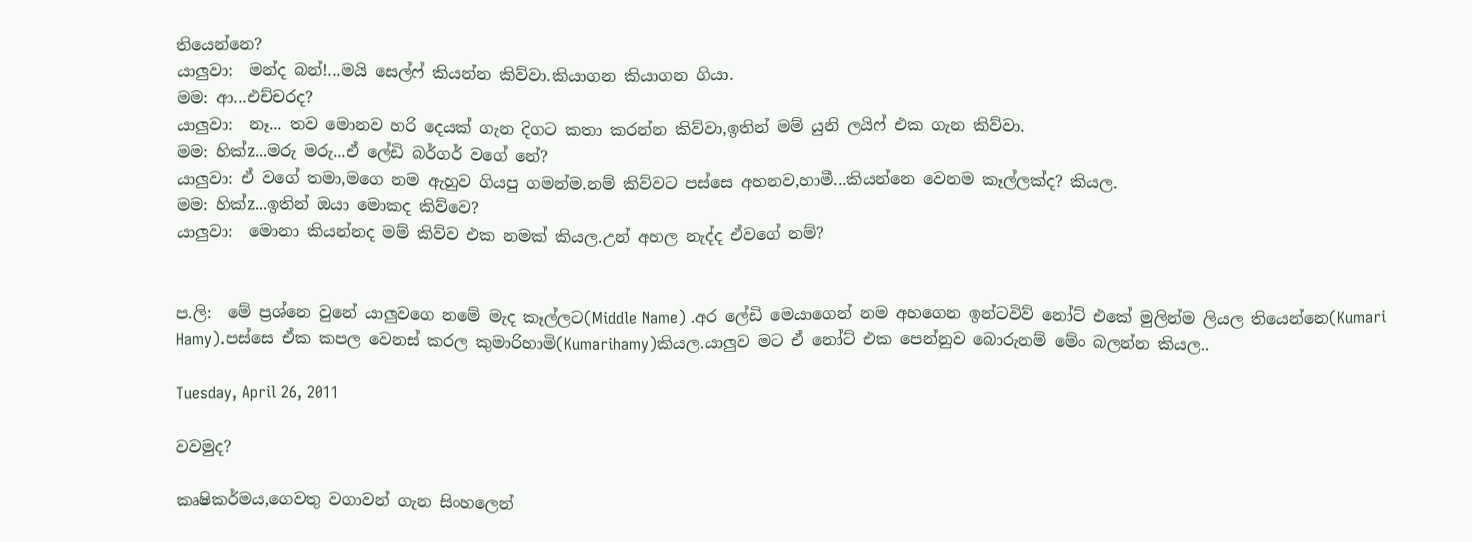තියෙන්නෙ?
යාලුවා:  මන්ද බන්!...මයි සෙල්ෆ් කියන්න කිව්වා.කියාගන කියාගන ගියා.
මම: ආ...එච්චරද?
යාලුවා:  නෑ... තව මොනව හරි දෙයක් ගැන දිගට කතා කරන්න කිව්වා,ඉතින් මම් යුනි ලයිෆ් එක ගැන කිව්වා.
මම: හික්z...මරු මරු...ඒ ලේඩි බර්ගර් වගේ නේ?
යාලුවා: ඒ වගේ තමා,මගෙ නම ඇහුව ගියපු ගමන්ම.නම් කිව්වට පස්සෙ අහනව,හාමී...කියන්නෙ වෙනම කෑල්ලක්ද? කියල.
මම: හික්z...ඉතින් ඔයා මොකද කිව්වෙ?
යාලුවා:  මොනා කියන්නද මම් කිව්ව එක නමක් කියල.උන් අහල නැද්ද ඒවගේ නම්?


ප.ලි:  මේ ප්‍රශ්නෙ වුනේ යාලුවගෙ නමේ මැද කෑල්ලට(Middle Name) .අර ලේඩි මෙයාගෙන් නම අහගෙන ඉන්ටවිව් නෝට් එකේ මුලින්ම ලියල තියෙන්නෙ(Kumari Hamy).පස්සෙ ඒක කපල වෙනස් කරල කුමාරිහාමි(Kumarihamy)කියල.යාලුව මට ඒ නෝට් එක පෙන්නුව බොරුනම් මේං බලන්න කියල..

Tuesday, April 26, 2011

වවමුද?

කෘෂිකර්මය,ගෙවතු වගාවන් ගැන සිංහලෙන්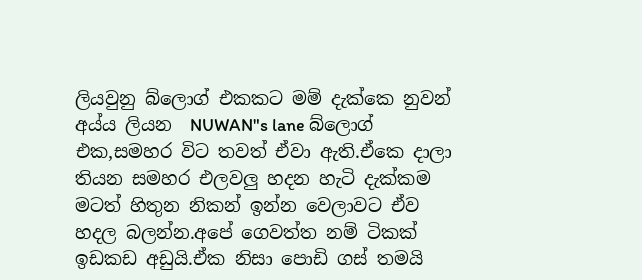ලියවුනු බ්ලොග් එකකට මම් දැක්කෙ නුවන් අය්ය ලියන  NUWAN"s lane බ්ලොග් එක,සමහර විට තවත් ඒවා ඇති.ඒකෙ දාලා තියන සමහර එලවලු හදන හැටි දැක්කම මටත් හිතුන නිකන් ඉන්න වෙලාවට ඒව හදල බලන්න.අපේ ගෙවත්ත නම් ටිකක් ඉඩකඩ අඩුයි.ඒක නිසා පොඩි ගස් තමයි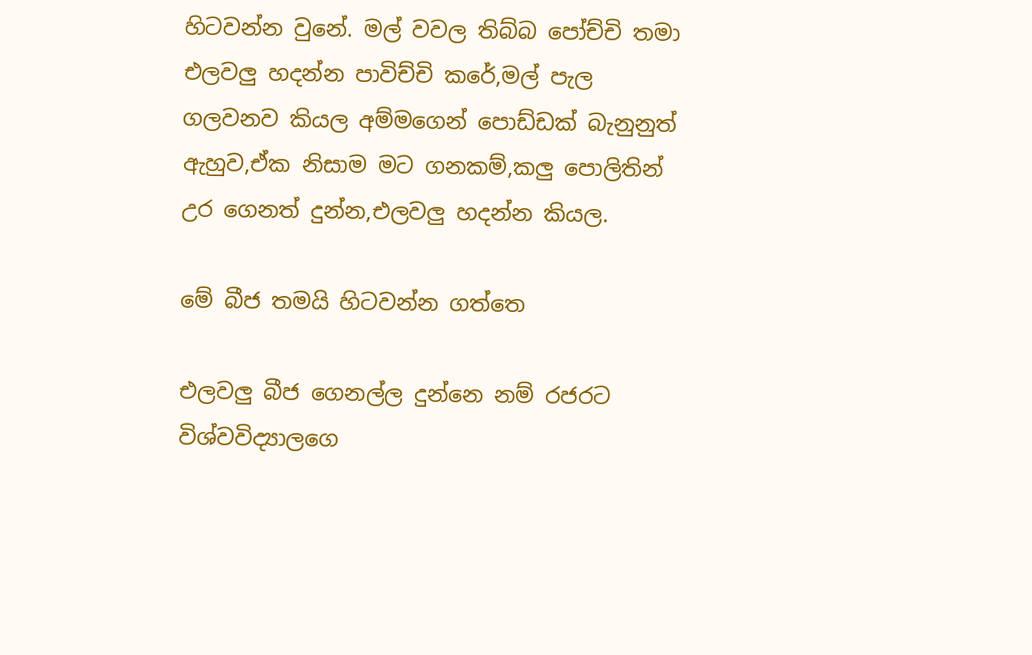හිටවන්න වුනේ. මල් වවල තිබ්බ පෝච්චි තමා එලවලු හදන්න පාවිච්චි කරේ,මල් පැල ගලවනව කියල අම්මගෙන් පොඩ්ඩක් බැනුනුත් ඇහුව,ඒක නිසාම මට ගනකම්,කලු පොලිතින් උර ගෙනත් දුන්න,එලවලු හදන්න කියල.

මේ බීජ තමයි හිටවන්න ගත්තෙ

එලවලු බීජ ගෙනල්ල දුන්නෙ නම් රජරට විශ්වවිද්‍යාලගෙ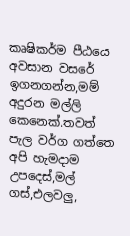කෘෂිකර්ම පීඨයෙ අවසාන වසරේ ඉගනගන්න,මම් අදුරන මල්ලි කෙනෙක්.තවත් පැල වර්ග ගත්තෙ අපි හැමදාම උපදෙස්,මල් ගස්,එලවලු,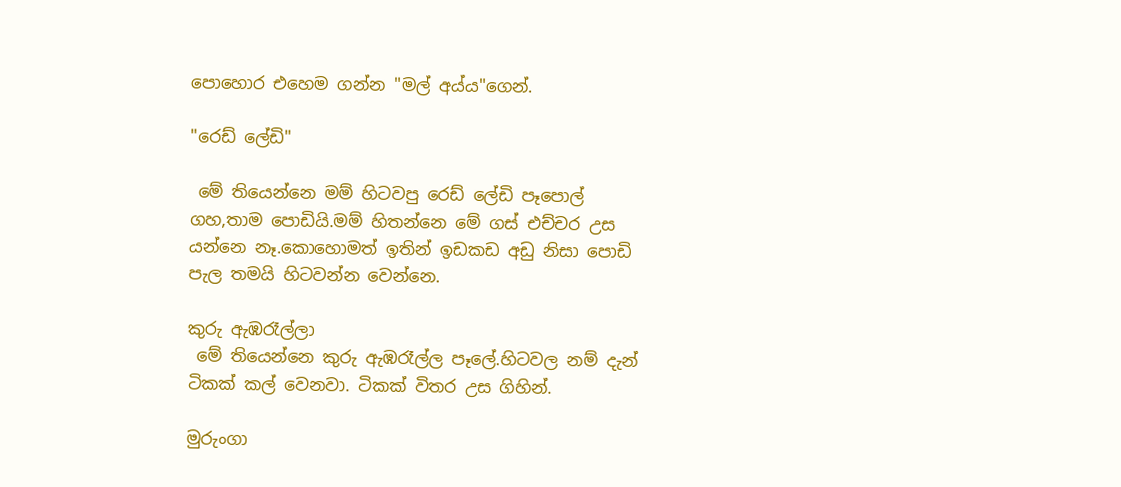පොහොර එහෙම ගන්න "මල් අය්ය"ගෙන්.

"රෙඩ් ලේඩි"

 මේ තියෙන්නෙ මම් හිටවපු රෙඩ් ලේඩි පෑපොල් ගහ,තාම පොඩියි.මම් හිතන්නෙ මේ ගස් එච්චර උස යන්නෙ නෑ.කොහොමත් ඉතින් ඉඩකඩ අඩු නිසා පොඩි පැල තමයි හිටවන්න වෙන්නෙ.

කුරු ඇඹරෑල්ලා
 මේ තියෙන්නෙ කුරු ඇඹරෑල්ල පෑලේ.හිටවල නම් දැන් ටිකක් කල් වෙනවා. ටිකක් විතර උස ගිහින්.

මුරුංගා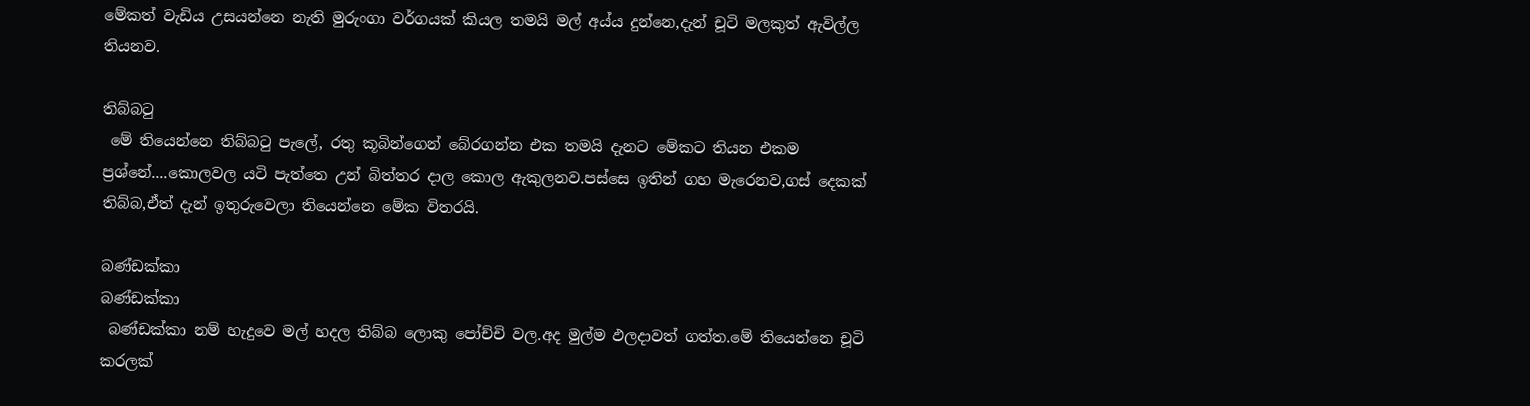මේකත් වැඩිය උසයන්නෙ නැති මුරුංගා වර්ගයක් කියල තමයි මල් අය්ය දුන්නෙ,දැන් චූටි මලකුත් ඇවිල්ල තියනව.

තිබ්බටු
 මේ තියෙන්නෙ තිබ්බටු පැලේ, රතු කූබින්ගෙන් බේරගන්න එක තමයි දැනට මේකට තියන එකම ප්‍රශ්නේ....කොලවල යටි පැත්තෙ උන් බිත්තර දාල කොල ඇකුලනව.පස්සෙ ඉතින් ගහ මැරෙනව,ගස් දෙකක් තිබ්බ,ඒත් දැන් ඉතුරුවෙලා තියෙන්නෙ මේක විතරයි.

බණ්ඩක්කා
බණ්ඩක්කා
 බණ්ඩක්කා නම් හැදුවෙ මල් හදල තිබ්බ ලොකු පෝච්චි වල.අද මුල්ම ඵලදාවත් ගත්ත.මේ තියෙන්නෙ චූටි කරලක්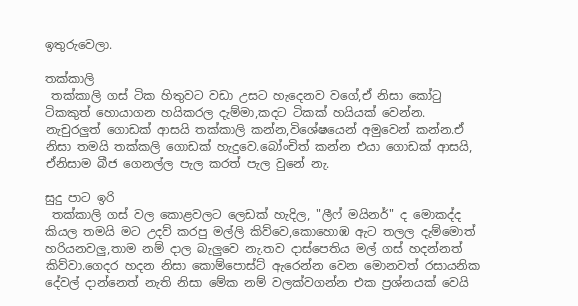ඉතුරුවෙලා.

තක්කාලි
 තක්කාලි ගස් ටික හිතුවට වඩා උසට හැදෙනව වගේ,ඒ නිසා කෝටු ටිකකුත් හොයාගන හයිකරල දැම්මා,කදට ටිකක් හයියක් වෙන්න.  නැචුරලුත් ගොඩක් ආසයි තක්කාලි කන්න,විශේෂයෙන් අමුවෙන් කන්න.ඒ නිසා තමයි තක්කලි ගොඩක් හැදුවෙ.බෝංචිත් කන්න එයා ගොඩක් ආසයි, ඒනිසාම බීජ ගෙනල්ල පැල කරත් පැල වුනේ නැ.

සුදු පාට ඉරි
 තක්කාලි ගස් වල කොළවලට ලෙඩක් හැදිල, "ලීෆ් මයිනර්" ද මොකද්ද කියල තමයි මට උදව් කරපු මල්ලි කිව්වෙ,කොහොඹ ඇට තලල දැම්මොත් හරියනවලු,තාම නම් දාල බැලුවෙ නැ.තව දාස්පෙතිය මල් ගස් හදන්නත් කිව්වා.ගෙදර හදන නිසා කොම්පොස්ට් ඇරෙන්න වෙන මොනවත් රසායනික දේවල් දාන්නෙත් නැති නිසා මේක නම් වලක්වගන්න එක ප්‍රශ්නයක් වෙයි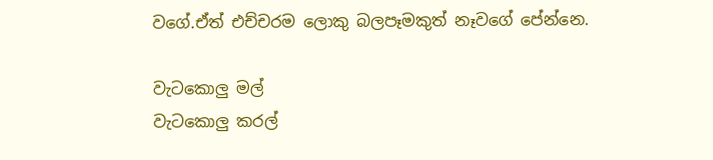වගේ.ඒත් එච්චරම ලොකු බලපෑමකුත් නෑවගේ පේන්නෙ.

වැටකොලු මල්
වැටකොලු කරල්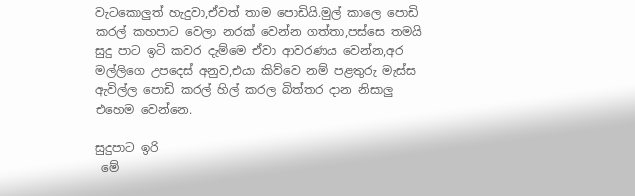වැටකොලුත් හැදුවා,ඒවත් තාම පොඩියි.මුල් කාලෙ පොඩි කරල් කහපාට වෙලා නරක් වෙන්න ගත්තා,පස්සෙ තමයි සුදු පාට ඉටි කවර දැම්මෙ ඒවා ආවරණය වෙන්න,අර මල්ලිගෙ උපදෙස් අනුව,එයා කිව්වෙ නම් පළතුරු මැස්ස ඇවිල්ල පොඩි කරල් හිල් කරල බිත්තර දාන නිසාලු එහෙම වෙන්නෙ.

සුදුපාට ඉරි
 මේ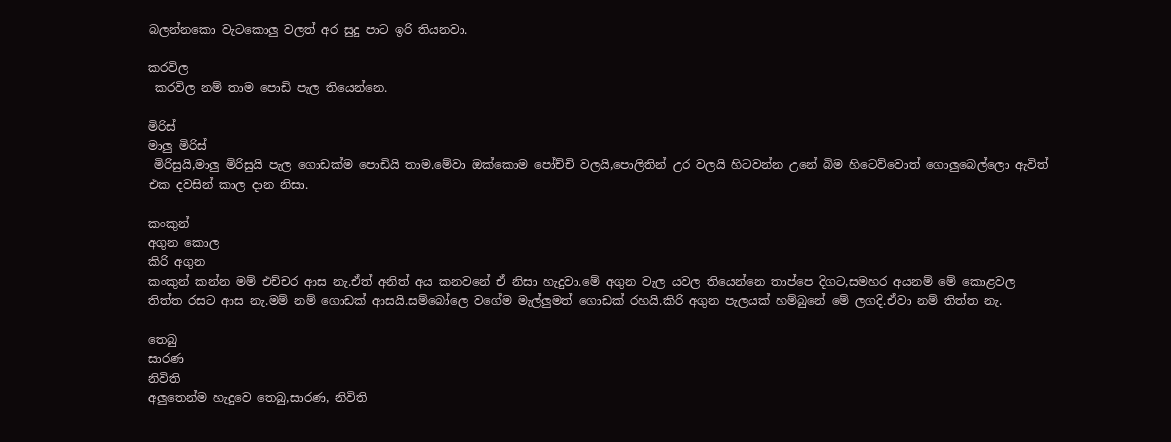බලන්නකො වැටකොලු වලත් අර සුදු පාට ඉරි තියනවා.

කරවිල
 කරවිල නම් තාම පොඩි පැල තියෙන්නෙ.

මිරිස්
මාලු මිරිස්
 මිරිසුයි,මාලු මිරිසුයි පැල ගොඩක්ම පොඩියි තාම.මේවා ඔක්කොම පෝච්චි වලයි,පොලිතින් උර වලයි හිටවන්න උනේ බිම හිටෙව්වොත් ගොලුබෙල්ලො ඇවිත් එක දවසින් කාල දාන නිසා.

කංකුන්
අගුන කොල
කිරි අගුන
කංකුන් කන්න මම් එච්චර ආස නැ.ඒත් අනිත් අය කනවනේ ඒ නිසා හැදුවා.මේ අගුන වැල යවල තියෙන්නෙ තාප්පෙ දිගට,සමහර අයනම් මේ කොළවල තිත්ත රසට ආස නැ.මම් නම් ගොඩක් ආසයි.සම්බෝලෙ වගේම මැල්ලුමත් ගොඩක් රහයි.කිරි අගුන පැලයක් හම්බුනේ මේ ලගදි.ඒවා නම් තිත්ත නැ.

තෙබු
සාරණ
නිවිති
අලුතෙන්ම හැදුවෙ තෙබු,සාරණ, නිවිති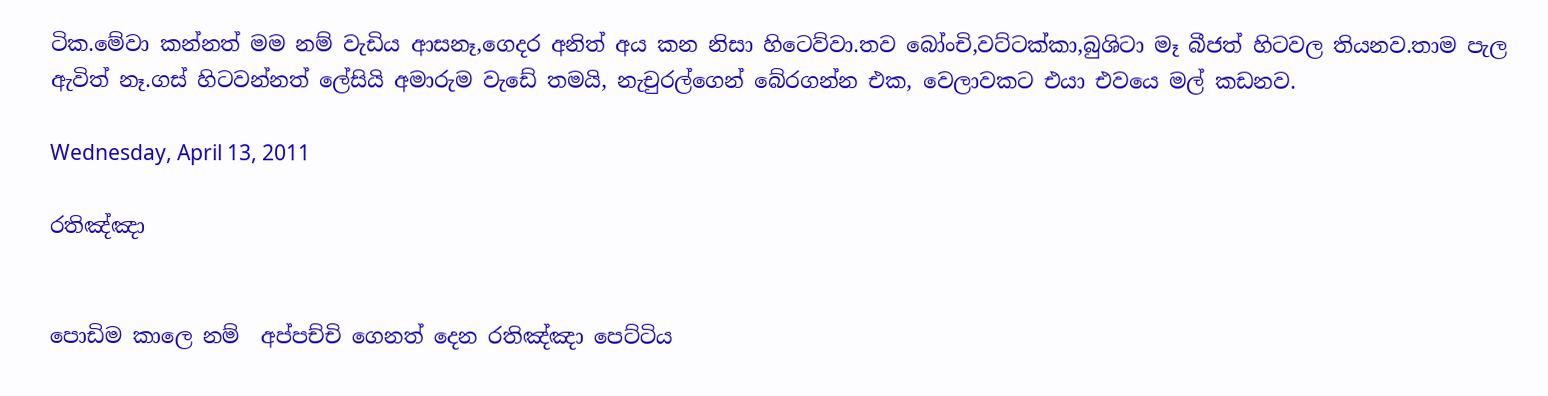ටික.මේවා කන්නත් මම නම් වැඩිය ආසනෑ,ගෙදර අනිත් අය කන නිසා හිටෙව්වා.තව බෝංචි,වට්ටක්කා,බුශිටා මෑ බීජත් හිටවල තියනව.තාම පැල ඇවිත් නෑ.ගස් හිටවන්නත් ලේසියි අමාරුම වැඩේ තමයි, නැචුරල්ගෙන් බේරගන්න එක, වෙලාවකට එයා එවයෙ මල් කඩනව.

Wednesday, April 13, 2011

රතිඤ්ඤා


පොඩිම කාලෙ නම්  අප්පච්චි ගෙනත් දෙන රතිඤ්ඤා පෙට්ටිය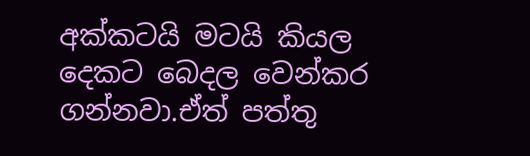අක්කටයි මටයි කියල දෙකට බෙදල වෙන්කර ගන්නවා.ඒත් පත්තු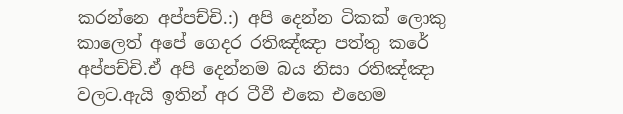කරන්නෙ අප්පච්චි.:) අපි දෙන්න ටිකක් ලොකු කාලෙත් අපේ ගෙදර රතිඤ්ඤා පත්තු කරේ අප්පච්චි.ඒ අපි දෙන්නම බය නිසා රතිඤ්ඤා වලට.ඇයි ඉතින් අර ටීවී එකෙ එහෙම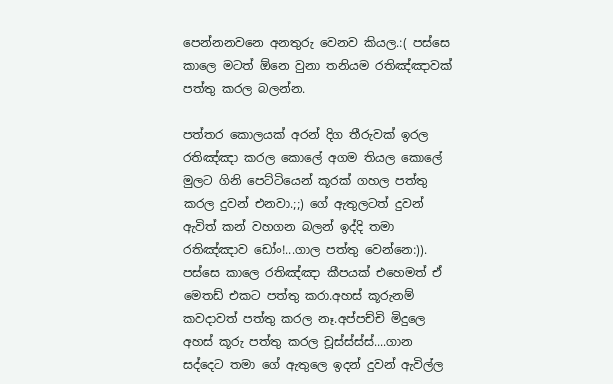පෙන්නනවනෙ අනතුරු වෙනව කියල.:( පස්සෙ කාලෙ මටත් ඕනෙ වුනා තනියම රතිඤ්ඤාවක් පත්තු කරල බලන්න.

පත්තර කොලයක් අරන් දිග තීරුවක් ඉරල රතිඤ්ඤා කරල කොලේ අගම තියල කොලේ මුලට ගිනි පෙට්ටියෙන් කූරක් ගහල පත්තු කරල දුවන් එනවා.;;) ගේ ඇතුලටත් දුවන් ඇවිත් කන් වහගන බලන් ඉද්දි තමා රතිඤ්ඤාව ඩෝං!...ගාල පත්තු වෙන්නෙ:)). පස්සෙ කාලෙ රතිඤ්ඤා කීපයක් එහෙමත් ඒ මෙතඩ් එකට පත්තු කරා.අහස් කූරුනම් කවදාවත් පත්තු කරල නෑ.අප්පච්චි මිදුලෙ අහස් කූරු පත්තු කරල චූස්ස්ස්ස්....ගාන සද්දෙට තමා ගේ ඇතුලෙ ඉදන් දුවන් ඇවිල්ල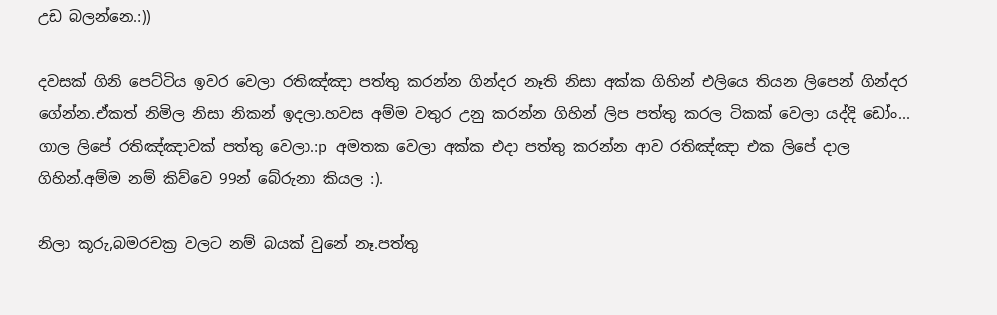උඩ බලන්නෙ.:))

දවසක් ගිනි පෙට්ටිය ඉවර වෙලා රතිඤ්ඤා පත්තු කරන්න ගින්දර නෑති නිසා අක්ක ගිහින් එලියෙ තියන ලිපෙන් ගින්දර ගේන්න.ඒකත් නිමිල නිසා නිකන් ඉදලා.හවස අම්ම වතුර උනු කරන්න ගිහින් ලිප පත්තු කරල ටිකක් වෙලා යද්දි ඩෝං... ගාල ලිපේ රතිඤ්ඤාවක් පත්තු වෙලා.:p අමතක වෙලා අක්ක එදා පත්තු කරන්න ආව රතිඤ්ඤා එක ලිපේ දාල ගිහින්.අම්ම නම් කිව්වෙ 99න් බේරුනා කියල :).

නිලා කූරු,බමරචක්‍ර වලට නම් බයක් වුනේ නෑ.පත්තු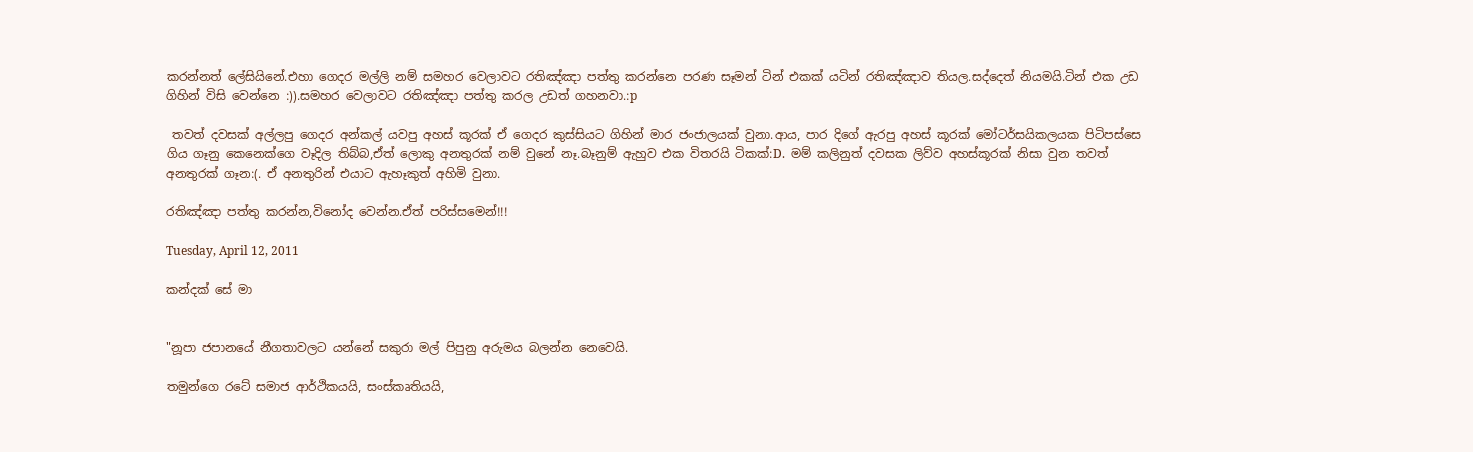කරන්නත් ලේසියිනේ.එහා ගෙදර මල්ලි නම් සමහර වෙලාවට රතිඤ්ඤා පත්තු කරන්නෙ පරණ සෑමන් ටින් එකක් යටින් රතිඤ්ඤාව තියල.සද්දෙත් නියමයි.ටින් එක උඩ ගිහින් විසි වෙන්නෙ :)).සමහර වෙලාවට රතිඤ්ඤා පත්තු කරල උඩත් ගහනවා.:p

 තවත් දවසක් අල්ලපු ගෙදර අන්කල් යවපු අහස් කූරක් ඒ ගෙදර කුස්සියට ගිහින් මාර ජංජාලයක් වුනා.ආය, පාර දිගේ ඇරපු අහස් කූරක් මෝටර්සයිකලයක පිටිපස්සෙ ගිය ගෑනු කෙනෙක්ගෙ වෑදිල තිබ්බ,ඒත් ලොකු අනතුරක් නම් වුනේ නෑ.බෑනුම් ඇහුව එක විතරයි ටිකක්:D.  මම් කලිනුත් දවසක ලිව්ව අහස්කූරක් නිසා වුන තවත් අනතුරක් ගෑන:(. ඒ අනතුරින් එයාට ඇහෑකුත් අහිමි වුනා.

රතිඤ්ඤා පත්තු කරන්න,විනෝද වෙන්න.ඒත් පරිස්සමෙන්!!!

Tuesday, April 12, 2011

කන්දක් සේ මා


"නූපා ජපානයේ නීගතාවලට යන්නේ සකුරා මල් පිපුනු අරුමය බලන්න නෙවෙයි.

තමුන්ගෙ රටේ සමාජ ආර්ථිකයයි, සංස්කෘතියයි,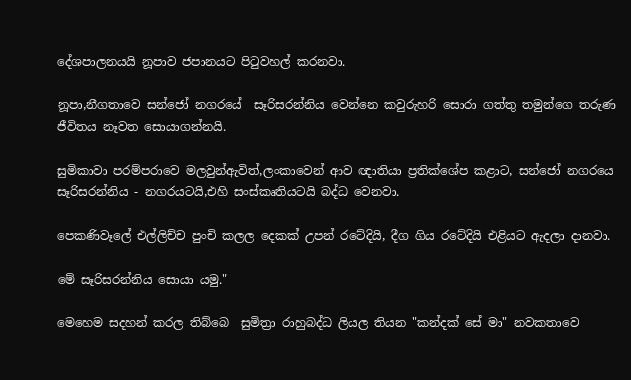දේශපාලනයයි නූපාව ජපානයට පිටුවහල් කරනවා.

නූපා,නීගතාවෙ සන්ජෝ නගරයේ  සෑරිසරන්නිය වෙන්නෙ කවුරුහරි සොරා ගත්තු තමුන්ගෙ තරුණ ජීවිතය නෑවත සොයාගන්නයි.

සුමිකාවා පරම්පරාවෙ මලවුන්ඇවිත්,ලංකාවෙන් ආව ඥාතියා ප්‍රතික්ශේප කළාට, සන්ජෝ නගරයෙ සෑරිසරන්නිය - නගරයටයි,එහි සංස්කෘතියටයි බද්ධ වෙනවා.

පෙකණිවෑලේ එල්ලිච්ච පුංචි කලල දෙකක් උපන් රටේදියි, දීග ගිය රටේදියි එළියට ඇදලා දානවා.

මේ සෑරිසරන්නිය සොයා යමු."

මෙහෙම සදහන් කරල තිබ්බෙ  සුමිත්‍රා රාහුබද්ධ ලියල තියන "කන්දක් සේ මා" නවකතාවෙ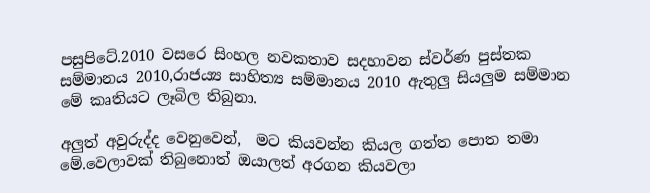පසුපිටේ.2010 වසරෙ සිංහල නවකතාව සදහාවන ස්වර්ණ පුස්තක සම්මානය 2010,රාජ‍‍‍‍ය්‍ය සාහිත්‍ය සම්මානය 2010 ඇතුලු සියලුම සම්මාන මේ කෘතියට ලෑබිල තිබුනා.

අලුත් අවුරුද්ද වෙනුවෙන්,  මට කියවන්න කියල ගත්ත පොත තමා මේ.වෙලාවක් තිබුනොත් ඔයාලත් අරගන කියවලා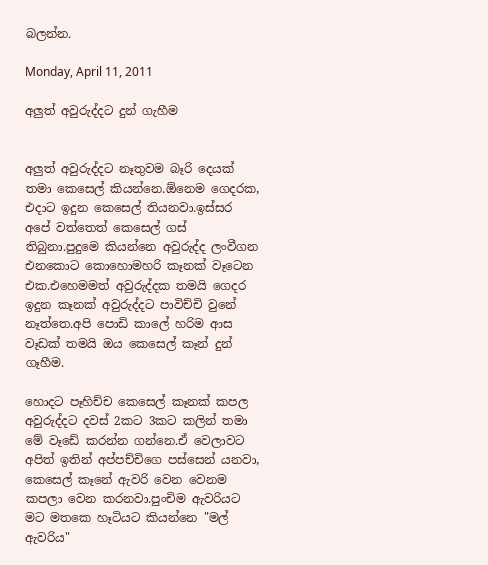බලන්න.

Monday, April 11, 2011

අලුත් අවුරුද්දට දුන් ගැහීම


අලුත් අවුරුද්දට නෑතුවම බෑරි දෙයක් තමා කෙසෙල් කියන්නෙ.ඕනෙම ගෙදරක, එදාට ඉදුන කෙසෙල් තියනවා.ඉස්සර අපේ වත්තෙත් කෙසෙල් ගස් තිබුනා.පුදුමෙ කියන්නෙ අවුරුද්ද ලංවීගන එනකොට කොහොමහරි කෑනක් වෑටෙන එක.එහෙමමත් අවුරුද්දක තමයි ගෙදර ඉදුන කෑනක් අවුරුද්දට පාවිච්චි වුනේ නෑත්තෙ.අපි පොඩි කාලේ හරිම ආස වෑඩක් තමයි ඔය කෙසෙල් කෑන් දුන් ගෑහීම.

හොදට පෑහිච්ච කෙසෙල් කෑනක් කපල අවුරුද්දට දවස් 2කට 3කට කලින් තමා මේ වෑඩේ කරන්න ගන්නෙ.ඒ වෙලාවට අපිත් ඉතින් අප්පච්චිගෙ පස්සෙන් යනවා, කෙසෙල් කෑනේ ඇවරි වෙන වෙනම කපලා වෙන කරනවා.පුංචිම ඇවරියට මට මතකෙ හෑටියට කියන්නෙ "මල් ඇවරිය"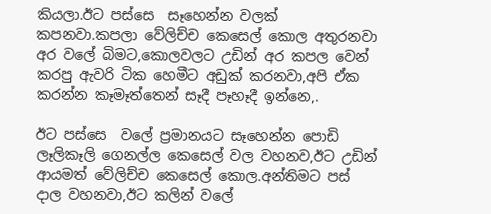කියලා.ඊට පස්සෙ  සෑහෙන්න වලක් කපනවා.කපලා වේලිච්ච කෙසෙල් කොල අතුරනවා අර වලේ බිමට,කොලවලට උඩින් අර කපල වෙන් කරපු ඇවරි ටික හෙමීට අඩුක් කරනවා,අපි ඒක කරන්න කෑමෑත්තෙන් සෑදී පෑහෑදී ඉන්නෙ,.

ඊට පස්සෙ  වලේ ප්‍රමානයට සෑහෙන්න පොඩි ලෑලිකෑලි ගෙනල්ල කෙසෙල් වල වහනව,ඊට උඩින් ආයමත් වේලිච්ච කෙසෙල් කොල.අන්තිමට පස් දාල වහනවා,ඊට කලින් වලේ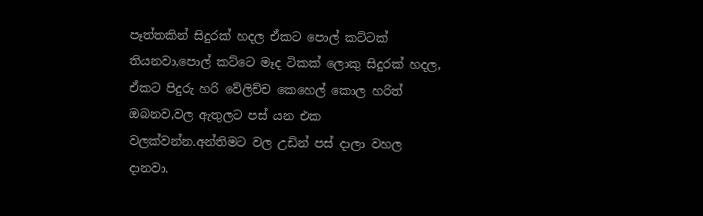පෑත්තකින් සිදුරක් හදල ඒකට පොල් කට්ටක් තියනවා,පොල් කට්ටෙ මෑද ටිකක් ලොකු සිදුරක් හදල, ඒකට පිදුරු හරි වේලිච්ච කෙහෙල් කොල හරිත් ඔබනව,වල ඇතුලට පස් යන එක වලක්වන්න.අන්තිමට වල උඩින් පස් දාලා වහල දානවා.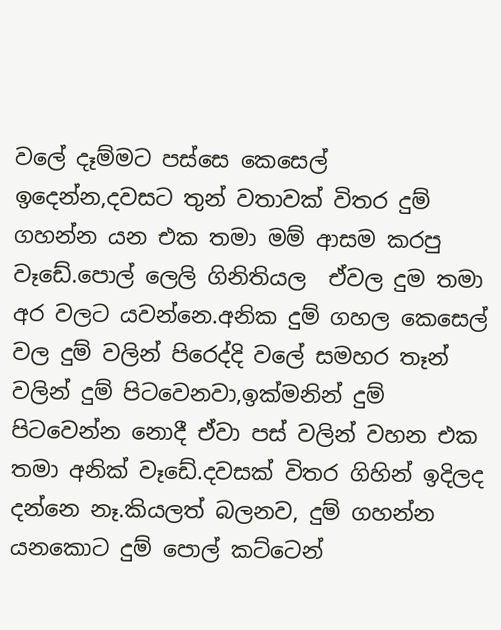වලේ දෑම්මට පස්සෙ කෙසෙල් ඉදෙන්න,දවසට තුන් වතාවක් විතර දුම් ගහන්න යන එක තමා මම් ආසම කරපු වෑඩේ.පොල් ලෙලි ගිනිතියල  ඒවල දුම තමා අර වලට යවන්නෙ.අනික දුම් ගහල කෙසෙල් වල දුම් වලින් පිරෙද්දි වලේ සමහර තෑන් වලින් දුම් පිටවෙනවා,ඉක්මනින් දුම් පිටවෙන්න නොදී ඒවා පස් වලින් වහන එක තමා අනික් වෑඩේ.දවසක් විතර ගිහින් ඉදිලද දන්නෙ නෑ.කියලත් බලනව, දුම් ගහන්න යනකොට දුම් පොල් කට්ටෙන්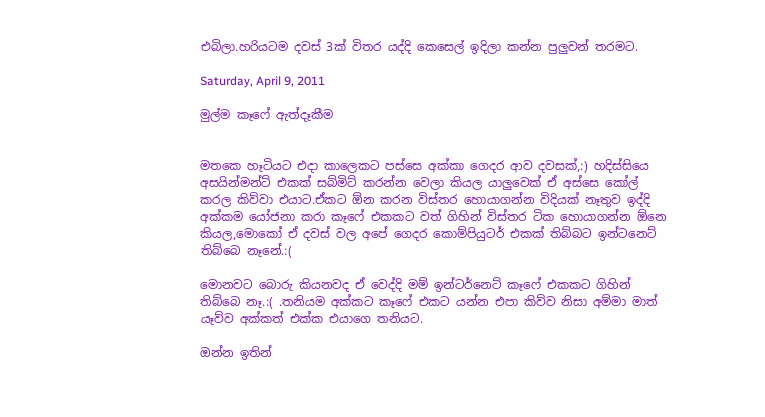එබිලා.හරියටම දවස් 3ක් විතර යද්දි කෙසෙල් ඉදිලා කන්න පුලුවන් තරමට.

Saturday, April 9, 2011

මුල්ම කෑෆේ ඇත්දෑකීම


මතකෙ හෑටියට එදා කාලෙකට පස්සෙ අක්කා ගෙදර ආව දවසක්,:) හදිස්සියෙ අසයින්මන්ට් එකක් සබ්මිට් කරන්න වෙලා කියල යාලුවෙක් ඒ අස්සෙ කෝල් කරල කිව්වා එයාට.ඒකට ඕන කරන විස්තර හොයාගන්න විදියක් නෑතුව ඉද්දි අක්කම යෝජනා කරා කෑෆේ එකකට වත් ගිහින් විස්තර ටික හොයාගන්න ඕනෙ කියල,මොකෝ ඒ දවස් වල අපේ ගෙදර කොම්පියුටර් එකක් තිබ්බට ඉන්ටනෙට් තිබ්බෙ නෑනේ.:(

මොනවට බොරු කියනවද ඒ වෙද්දි මම් ඉන්ටර්නෙට් කෑෆේ එකකට ගිහින් තිබ්බෙ නෑ.:( .තනියම අක්කට කෑෆේ එකට යන්න එපා කිව්ව නිසා අම්මා මාත් යෑව්ව අක්කත් එක්ක එයාගෙ තනියට.

ඔන්න ඉතින්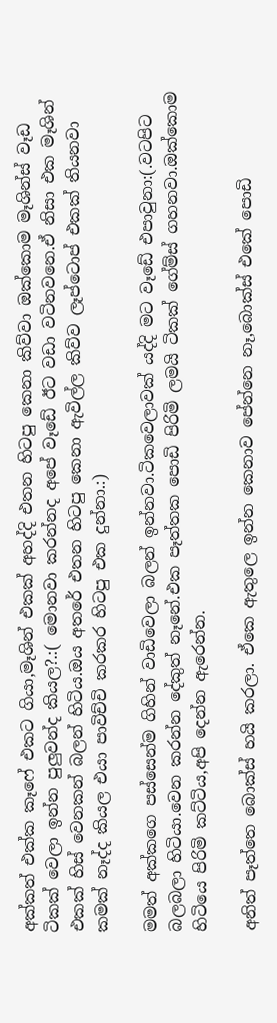අක්කත් එක්ක කෑෆේ එකට ගියා,මෑශින් එකක් අහද්දි එතන හිටපු කෙනා කිව්වා ඔක්කොම මෑශින්ස් වෑඩ ටිකක් වෙලා ඉන්න පුලුවන්ද කියල?.:( මොනවා කරන්නද අපේ වෑඩේ ඊට වඩා වටිනවනෙ.ඒ නිසා එක මෑශින් එකක් හිස් වෙනකන් බලන් හිටිය.ඔය අතරේ එතන හිටපු කෙනා ඇවිල්ල කිව්ව ලෑප්ටොප් එකක් තියනවා කමක් නෑද්ද කියල එයා පාවිච්චි කරකර හිටපු එක දුන්නා.:)

මමත් අක්කගෙ පස්සෙන්ම ගිහින් වාඩිවෙලා බලන් ඉන්නවා.ටිකවෙලාවක් යද්දි මට වෑඩේ එපාවුනා:(.වටපිට බලබලා හිටියා.වෙන කරන්න දේකුත් නෑනේ.එක පෑත්තක පොඩි පිරිමි ලමයි ටිකක් ගේම්ස් ගහනවා.ඔක්කොම හිටියෙ පිරිමි කට්ටිය,අපි දෙන්න ඇරෙන්න.

අනිත් පෑත්තෙ බොක්ස් හයි කරලා. ඒකෙ ඇතුලෙ ඉන්න කෙනාව පේන්නෙ නෑ,බොක්ස් එකේ පොඩි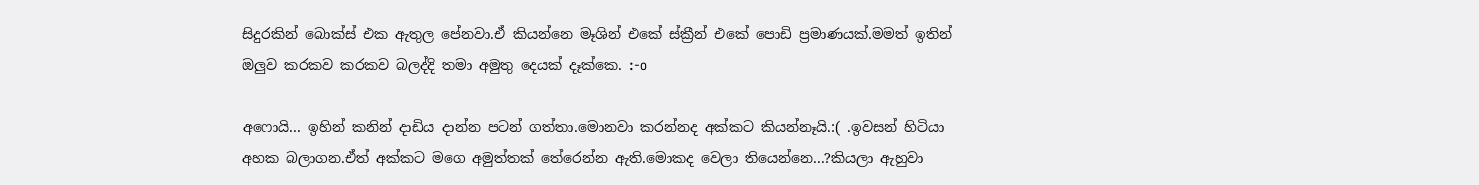සිදුරකින් බොක්ස් එක ඇතුල පේනවා.ඒ කියන්නෙ මෑශින් එකේ ස්ක්‍රීන් එකේ පොඩි ප්‍රමාණයක්.මමත් ඉතින් ඔලුව කරකව කරකව බලද්දි තමා අමුතු දෙයක් දෑක්කෙ. :-o

අෆොයි... ඉහින් කනින් දාඩිය දාන්න පටන් ගත්තා.මොනවා කරන්නද අක්කට කියන්නෑයි.:( .ඉවසන් හිටියා අහක බලාගන.ඒත් අක්කට මගෙ අමුත්තක් තේරෙන්න ඇති.මොකද වෙලා තියෙන්නෙ...?කියලා ඇහුවා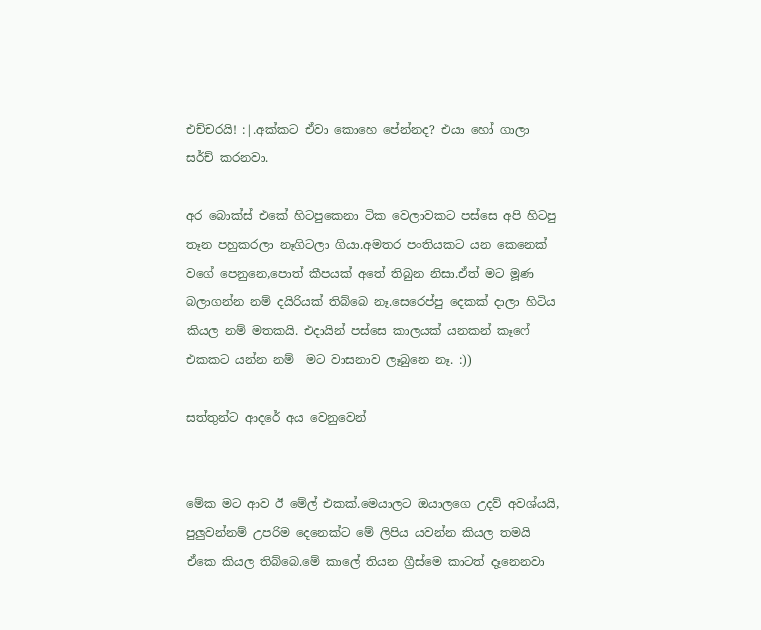එච්චරයි! :|.අක්කට ඒවා කොහෙ පේන්නද? එයා හෝ ගාලා සර්ච් කරනවා.

අර බොක්ස් එකේ හිටපුකෙනා ටික වෙලාවකට පස්සෙ අපි හිටපු තෑන පහුකරලා නෑගිටලා ගියා.අමතර පංතියකට යන කෙනෙක් වගේ පෙනුනෙ,පොත් කීපයක් අතේ තිබුන නිසා.ඒත් මට මූණ බලාගන්න නම් දයිරියක් තිබ්බෙ නෑ.සෙරෙප්පු දෙකක් දාලා හිටිය කියල නම් මතකයි. එදායින් පස්සෙ කාලයක් යනකන් කෑෆේ එකකට යන්න නම්  මට වාසනාව ලෑබුනෙ නෑ. :))

සත්තුන්ට ආදරේ අය වෙනුවෙන්


මේක මට ආව ඊ මේල් එකක්.මෙයාලට ඔයාලගෙ උදව් අවශ්යයි, පුලුවන්නම් උපරිම දෙනෙක්ට මේ ලිපිය යවන්න කියල තමයි ඒකෙ කියල තිබ්බෙ.මේ කාලේ තියන ග්‍රීස්මෙ කාටත් දෑනෙනවා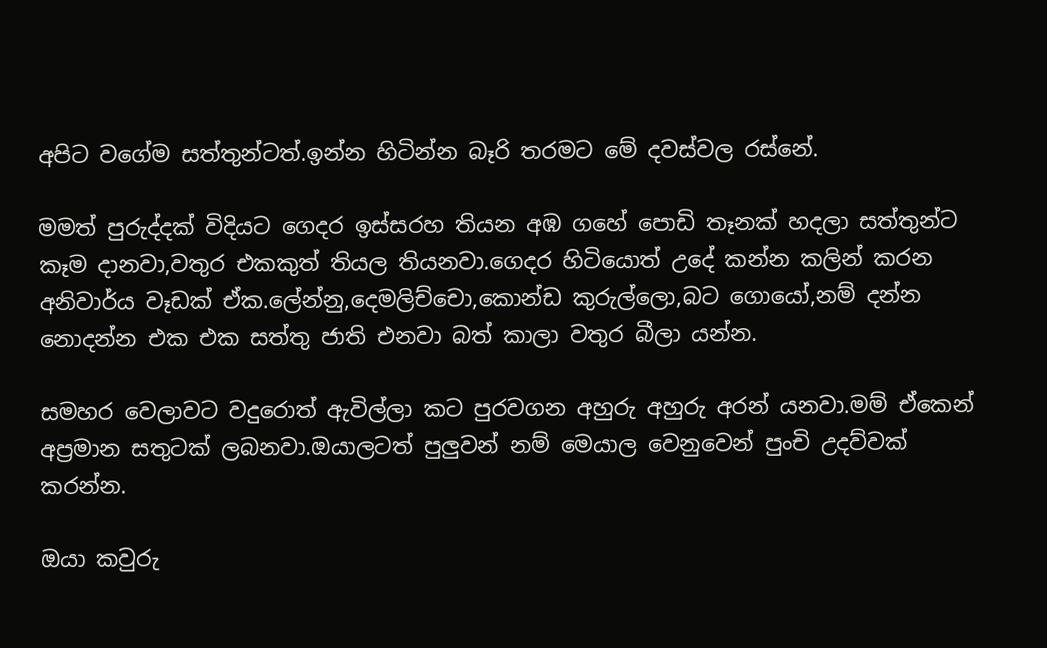අපිට වගේම සත්තුන්ටත්.ඉන්න හිටින්න බෑරි තරමට මේ දවස්වල රස්නේ.

මමත් පුරුද්දක් විදියට ගෙදර ඉස්සරහ තියන අඹ ගහේ පොඩි තෑනක් හදලා සත්තුන්ට කෑම දානවා,වතුර එකකුත් තියල තියනවා.ගෙදර හිටියොත් උදේ කන්න කලින් කරන අනිවාර්ය වෑඩක් ඒක.ලේන්නු,දෙමලිච්චො,කොන්ඩ කුරුල්ලො,බට ගොයෝ,නම් දන්න නොදන්න එක එක සත්තු ජාති එනවා බත් කාලා වතුර බීලා යන්න.

සමහර වෙලාවට වදුරොත් ඇවිල්ලා කට පුරවගන අහුරු අහුරු අරන් යනවා.මම් ඒකෙන් අප්‍රමාන සතුටක් ලබනවා.ඔයාලටත් පුලුවන් නම් මෙයාල වෙනුවෙන් පුංචි උදව්වක් කරන්න.

ඔයා කවුරු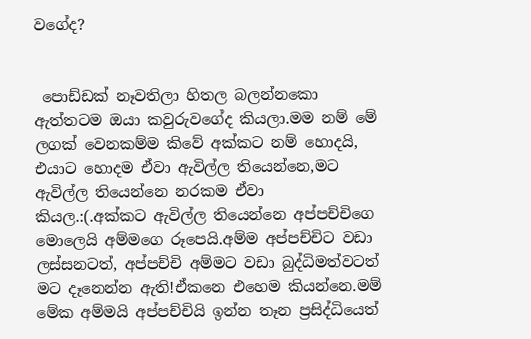වගේද?


 පොඩ්ඩක් නෑවතිලා හිතල බලන්නකො ඇත්තටම ඔයා කවුරුවගේද කියලා.මම නම් මේ ලගක් වෙනකම්ම කිවේ අක්කට නම් හොදයි, එයාට හොදම ඒවා ඇවිල්ල තියෙන්නෙ,මට ඇවිල්ල තියෙන්නෙ නරකම ඒවා කියල.:(.අක්කට ඇවිල්ල තියෙන්නෙ අප්පච්චිගෙ මොලෙයි අම්මගෙ රූපෙයි.අම්ම අප්පච්චිට වඩා ලස්සනටත්, අප්පච්චි අම්මට වඩා බුද්ධිමත්වටත් මට දෑනෙන්න ඇති!ඒකනෙ එහෙම කියන්නෙ.මම් මේක අම්මයි අප්පච්චියි ඉන්න තෑන ප්‍රසිද්ධියෙත්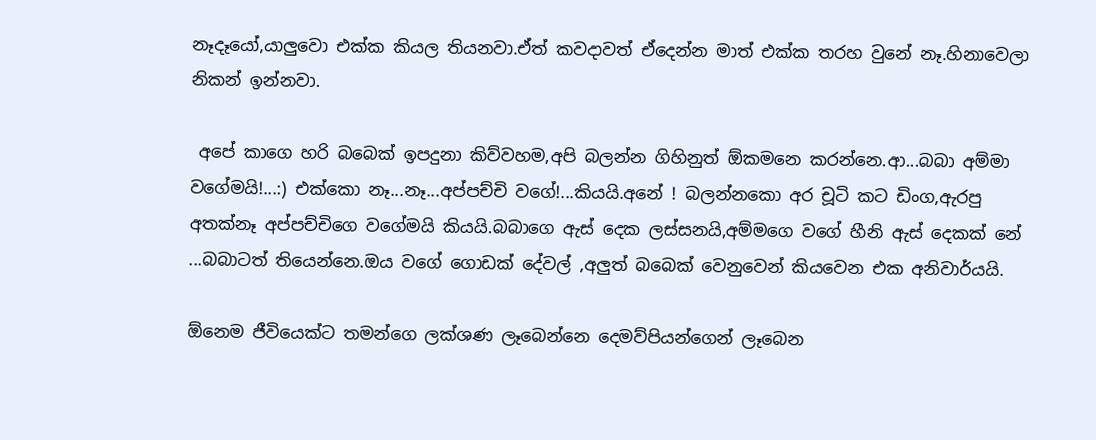නෑදෑයෝ,යාලුවො එක්ක කියල තියනවා.ඒත් කවදාවත් ඒදෙන්න මාත් එක්ක තරහ වුනේ නෑ.හිනාවෙලා නිකන් ඉන්නවා.

 අපේ කාගෙ හරි බබෙක් ඉපදුනා කිව්වහම,අපි බලන්න ගිහිනුත් ඕකමනෙ කරන්නෙ.ආ...බබා අම්මා වගේමයි!...:) එක්කො නෑ...නෑ...අප්පච්චි වගේ!...කියයි.අනේ ! බලන්නකො අර චූටි කට ඩිංග,ඇරපු අතක්නෑ අප්පච්චිගෙ වගේමයි කියයි.බබාගෙ ඇස් දෙක ලස්සනයි,අම්මගෙ වගේ හීනි ඇස් දෙකක් නේ ...බබාටත් තියෙන්නෙ.ඔය වගේ ගොඩක් දේවල් ,අලුත් බබෙක් වෙනුවෙන් කියවෙන එක අනිවාර්යයි.

ඕනෙම ජීවියෙක්ට තමන්ගෙ ලක්ශණ ලෑබෙන්නෙ දෙමව්පියන්ගෙන් ලෑබෙන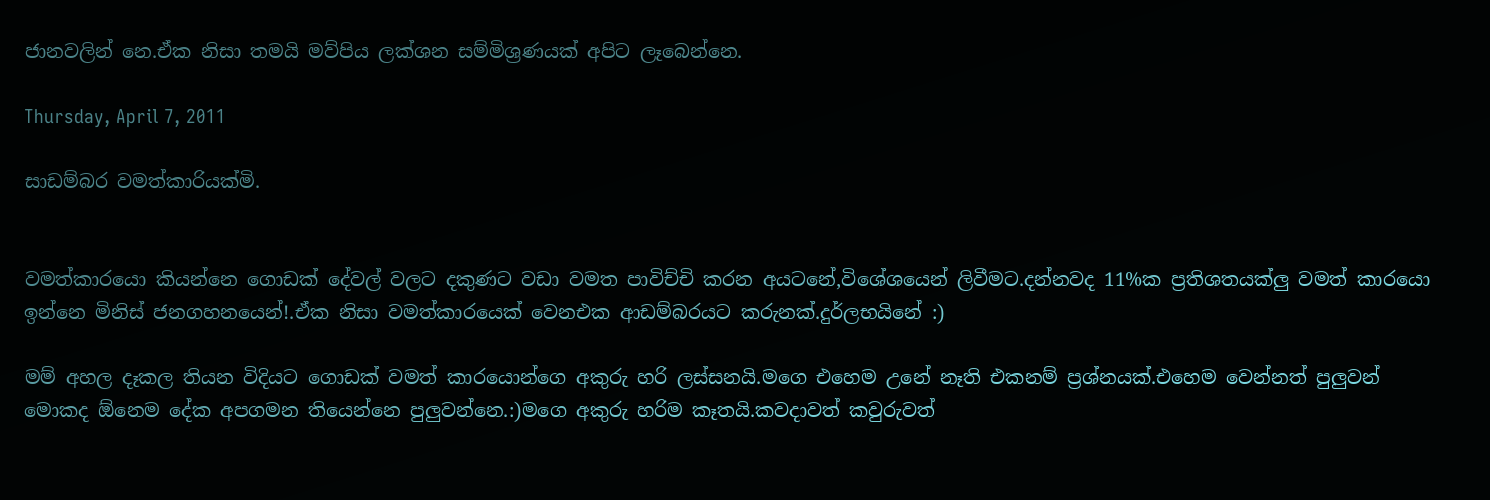ජානවලින් නෙ.ඒක නිසා තමයි මව්පිය ලක්ශන සම්මිශ්‍රණයක් අපිට ලෑබෙන්නෙ.

Thursday, April 7, 2011

සාඩම්බර වමත්කාරියක්මි.


වමත්කාරයො කියන්නෙ ගොඩක් දේවල් වලට දකුණට වඩා වමත පාවිච්චි කරන අයටනේ,විශේශයෙන් ලිවීමට.දන්නවද 11%ක ප්‍රතිශතයක්ලු වමත් කාරයො ඉන්නෙ මිනිස් ජනගහනයෙන්!.ඒක නිසා වමත්කාරයෙක් වෙනඑක ආඩම්බරයට කරුනක්.දුර්ලභයිනේ :)

මම් අහල දෑකල තියන විදියට ගොඩක් වමත් කාරයොන්ගෙ අකුරු හරි ලස්සනයි.මගෙ එහෙම උනේ නෑති එකනම් ප්‍රශ්නයක්.එහෙම වෙන්නත් පුලුවන් මොකද ඕනෙම දේක අපගමන තියෙන්නෙ පුලුවන්නෙ.:)මගෙ අකුරු හරිම කෑතයි.කවදාවත් කවුරුවත්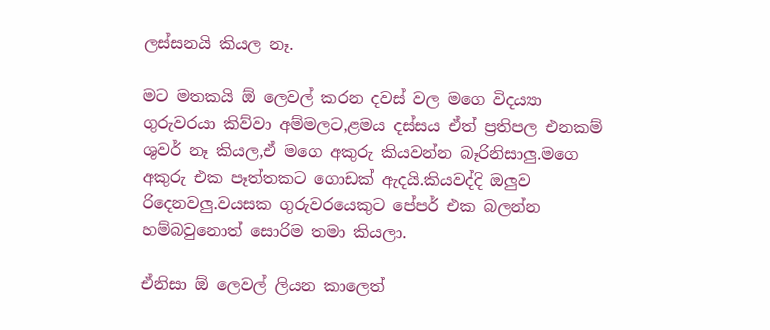ලස්සනයි කියල නෑ.

මට මතකයි ඕ ලෙවල් කරන දවස් වල මගෙ විද‍ය්‍යා ගුරුවරයා කිව්වා අම්මලට,ළමය දස්සය ඒත් ප්‍රතිපල එනකම් ශුවර් නෑ කියල,ඒ මගෙ අකුරු කියවන්න බෑරිනිසාලු.මගෙ අකුරු එක පෑත්තකට ගොඩක් ඇදයි.කියවද්දි ඔලුව රිදෙනවලු.වයසක ගුරුවරයෙකුට පේපර් එක බලන්න හම්බවුනොත් සොරිම තමා කියලා.

ඒනිසා ඕ ලෙවල් ලියන කාලෙත්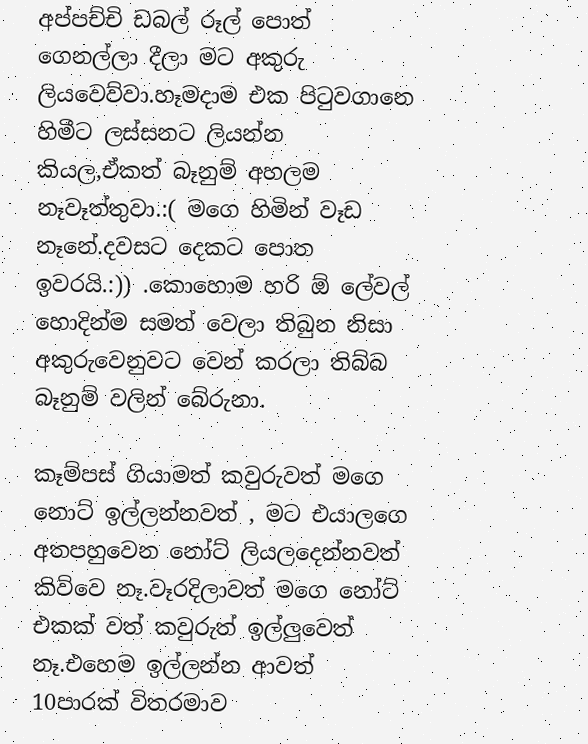අප්පච්චි ඩබල් රූල් පොත් ගෙනල්ලා දීලා මට අකුරු ලියවෙව්වා.හෑමදාම එක පිටුවගානෙ හිමීට ලස්සනට ලියන්න කියල,ඒකත් බෑනුම් අහලම නෑවෑත්තුවා.:( මගෙ හිමින් වෑඩ නෑනේ.දවසට දෙකට පොත ඉවරයි.:)) .කොහොම හරි ඕ ලේවල් හොදින්ම සමත් වෙලා තිබුන නිසා අකුරුවෙනුවට වෙන් කරලා තිබ්බ බෑනුම් වලින් බේරුනා.

කෑම්පස් ගියාමත් කවුරුවත් මගෙ නොට් ඉල්ලන්නවත් , මට එයාලගෙ අතපහුවෙන නෝට් ලියලදෙන්නවත් කිව්වෙ නෑ.වෑරදිලාවත් මගෙ නෝට් එකක් වත් කවුරුත් ඉල්ලුවෙත් නෑ.එහෙම ඉල්ලන්න ආවත් 10පාරක් විතරමාව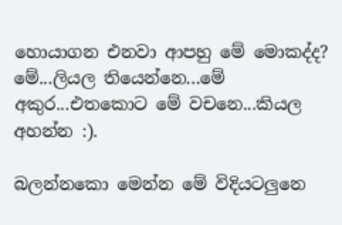හොයාගන එනවා ආපහු මේ මොකද්ද? මේ...ලියල තියෙන්නෙ...මේ අකුර...එතකොට මේ වචනෙ...කියල අහන්න :).

බලන්නකො මෙන්න මේ විදියටලුනෙ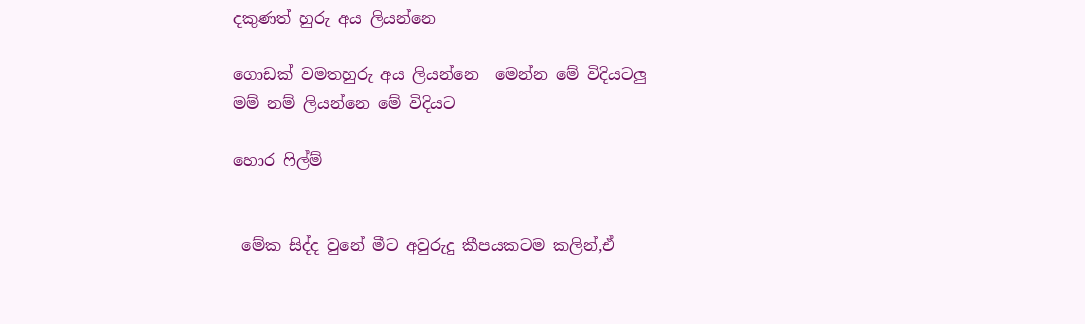දකුණත් හුරු අය ලියන්නෙ

ගොඩක් වමතහුරු අය ලියන්නෙ  මෙන්න මේ විදියටලු
මම් නම් ලියන්නෙ මේ විදියට

හොර ෆිල්ම්


 මේක සිද්ද වුනේ මීට අවුරුදු කීපයකටම කලින්,ඒ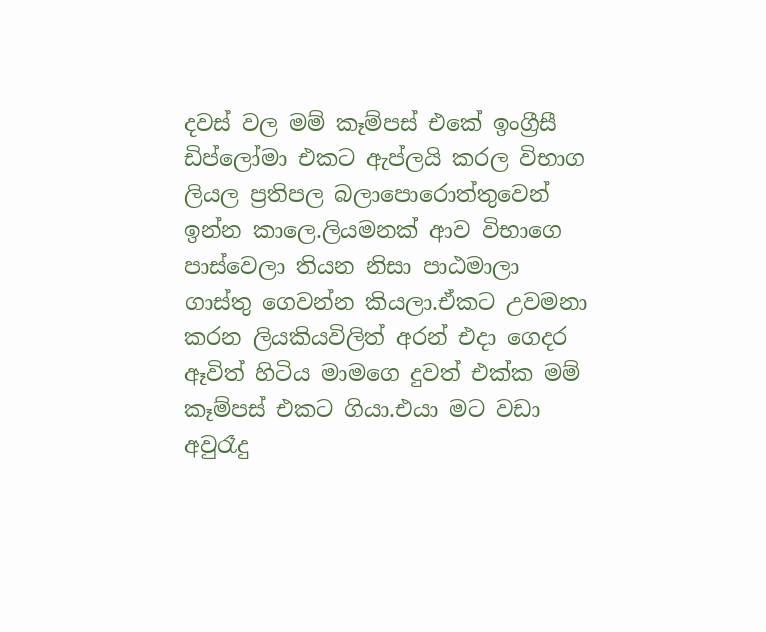දවස් වල මම් කෑම්පස් එකේ ඉංග්‍රීසී ඩිප්ලෝමා එකට ඇප්ලයි කරල විභාග ලියල ප්‍රතිපල බලාපොරොත්තුවෙන් ඉන්න කාලෙ.ලියමනක් ආව විභාගෙ පාස්වෙලා තියන නිසා පාඨමාලා ගාස්තු ගෙවන්න කියලා.ඒකට උවමනා කරන ලියකියවිලිත් අරන් එදා ගෙදර ඈවිත් හිටිය මාමගෙ දුවත් එක්ක මම් කෑම්පස් එකට ගියා.එයා මට වඩා අවුරෑදු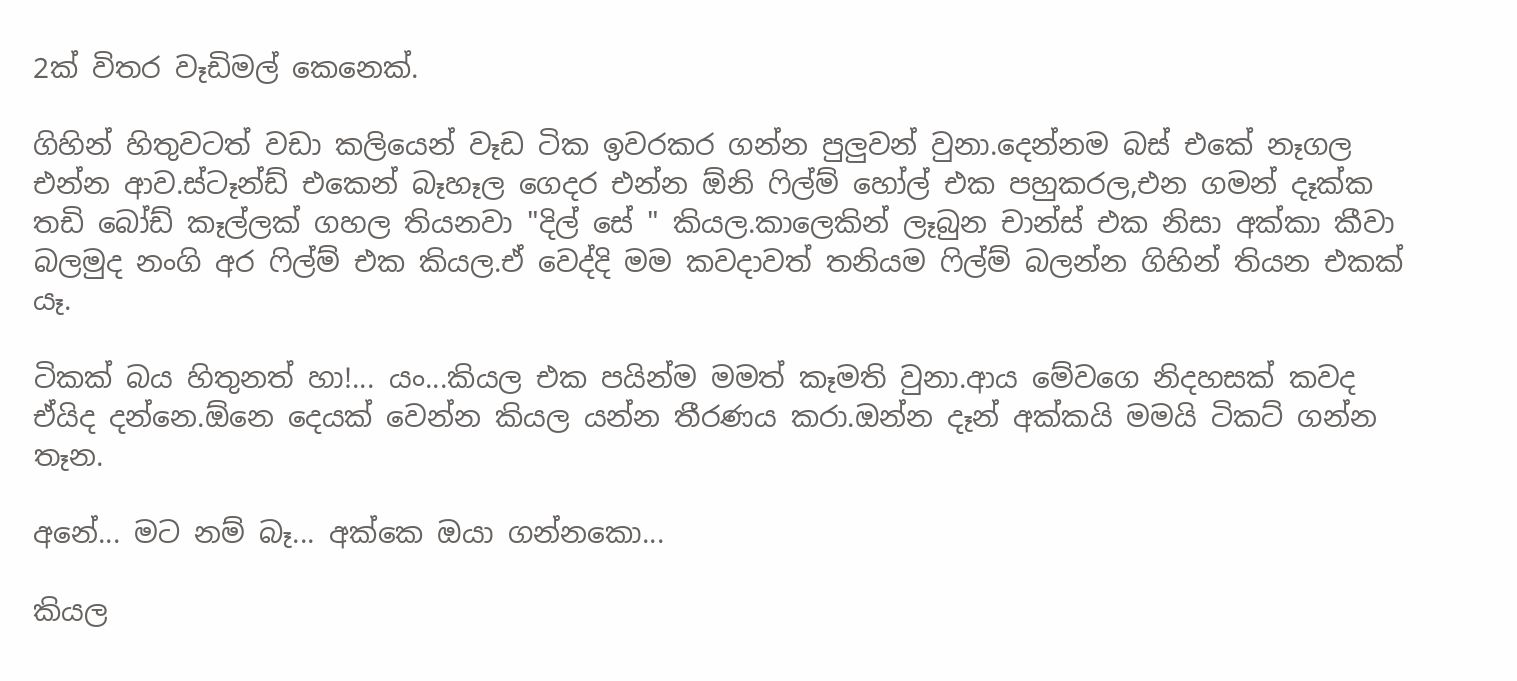2ක් විතර වෑඩිමල් කෙනෙක්.

ගිහින් හිතුවටත් වඩා කලියෙන් වෑඩ ටික ඉවරකර ගන්න පුලුවන් වුනා.දෙන්නම බස් එකේ නෑගල එන්න ආව.ස්ටෑන්ඩ් එකෙන් බෑහෑල ගෙදර එන්න ඕනි ෆිල්ම් හෝල් එක පහුකරල,එන ගමන් දෑක්ක තඩි බෝඩ් කෑල්ලක් ගහල තියනවා "දිල් සේ " කියල.කාලෙකින් ලෑබුන චාන්ස් එක නිසා අක්කා කීවා බලමුද නංගි අර ෆිල්ම් එක කියල.ඒ වෙද්දි මම කවදාවත් තනියම ෆිල්ම් බලන්න ගිහින් තියන එකක් යෑ.

ටිකක් බය හිතුනත් හා!... යං...කියල එක පයින්ම මමත් කෑමති වුනා.ආය මේවගෙ නිදහසක් කවද ඒයිද දන්නෙ.ඕනෙ දෙයක් වෙන්න කියල යන්න තීරණය කරා.ඔන්න දෑන් අක්කයි මමයි ටිකට් ගන්න තෑන.

අනේ... මට නම් බෑ... අක්කෙ ඔයා ගන්නකො...

කියල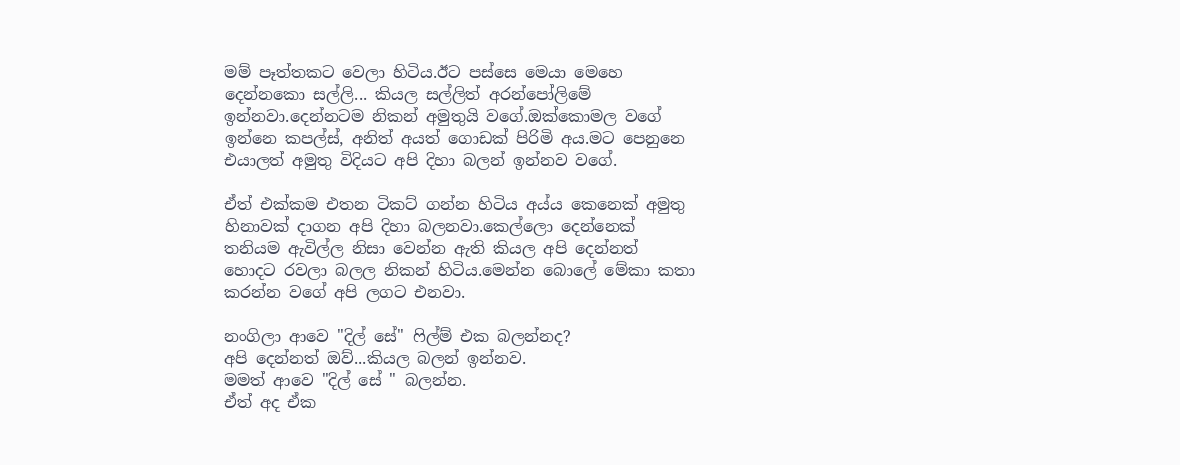මම් පෑත්තකට වෙලා හිටිය.ඊට පස්සෙ මෙයා මෙහෙ දෙන්නකො සල්ලි... කියල සල්ලිත් අරන්පෝලිමේ ඉන්නවා.දෙන්නටම නිකන් අමුතුයි වගේ.ඔක්කොමල වගේ ඉන්නෙ කපල්ස්, අනිත් අයත් ගොඩක් පිරිමි අය.මට පෙනුනෙ එයාලත් අමුතු විදියට අපි දිහා බලන් ඉන්නව වගේ.

ඒත් එක්කම එතන ටිකට් ගන්න හිටිය අය්ය කෙනෙක් අමුතු හිනාවක් දාගන අපි දිහා බලනවා.කෙල්ලො දෙන්නෙක් තනියම ඇවිල්ල නිසා වෙන්න ඇති කියල අපි දෙන්නත් හොදට රවලා බලල නිකන් හිටිය.මෙන්න බොලේ මේකා කතා කරන්න වගේ අපි ලගට එනවා.

නංගිලා ආවෙ "දිල් සේ" ෆිල්ම් එක බලන්නද?
අපි දෙන්නත් ඔව්...කියල බලන් ඉන්නව.
මමත් ආවෙ "දිල් සේ " බලන්න.
ඒත් අද ඒක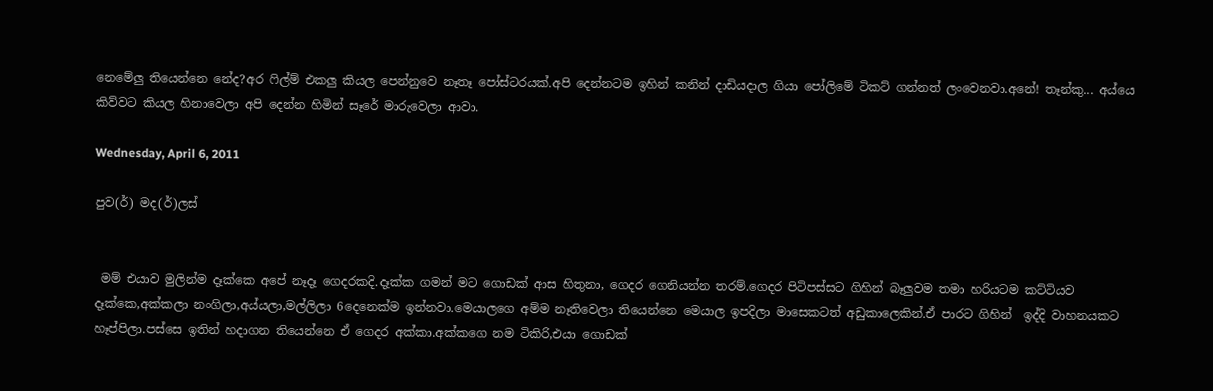නෙමේලු තියෙන්නෙ නේද?අර ෆිල්ම් එකලු කියල පෙන්නුවෙ නෑතෑ පෝස්ටරයක්.අපි දෙන්නටම ඉහින් කනින් දාඩියදාල ගියා පෝලිමේ ටිකට් ගන්නත් ලංවෙනවා.අනේ! තෑන්කු... අය්යෙ කිව්වට කියල හිනාවෙලා අපි දෙන්න හිමින් සෑරේ මාරුවෙලා ආවා.

Wednesday, April 6, 2011

පුව(ර්) මද(ර්)ලස්


 මම් එයාව මුලින්ම දෑක්කෙ අපේ නෑදෑ ගෙදරකදි.දෑක්ක ගමන් මට ගොඩක් ආස හිතුනා, ගෙදර ගෙනියන්න තරම්.ගෙදර පිටිපස්සට ගිහින් බෑලුවම තමා හරියටම කට්ටියව දෑක්කෙ,අක්කලා නංගිලා,අය්යලා,මල්ලිලා 6දෙනෙක්ම ඉන්නවා.මෙයාලගෙ අම්ම නෑතිවෙලා තියෙන්නෙ මෙයාල ඉපදිලා මාසෙකටත් අඩුකාලෙකින්.ඒ පාරට ගිහින්  ඉද්දි වාහනයකට හෑප්පිලා.පස්සෙ ඉතින් හදාගන තියෙන්නෙ ඒ ගෙදර අක්කා.අක්කගෙ නම ටිකිරි,එයා ගොඩක්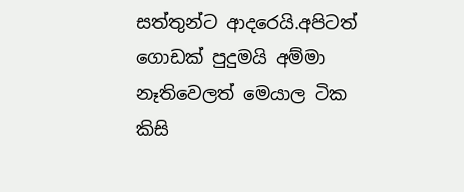සත්තුන්ට ආදරෙයි.අපිටත් ගොඩක් පුදුමයි අම්මා නෑතිවෙලත් මෙයාල ටික කිසි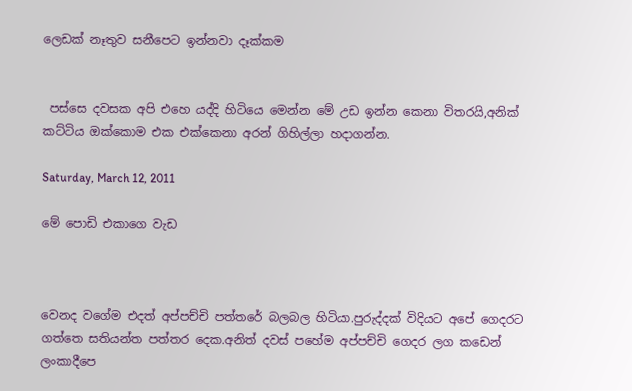ලෙඩක් නෑතුව සනීපෙට ඉන්නවා දෑක්කම


 පස්සෙ දවසක අපි එහෙ යද්දි හිටියෙ මෙන්න මේ උඩ ඉන්න කෙනා විතරයි,අනික් කට්ටිය ඔක්කොම එක එක්කෙනා අරන් ගිහිල්ලා හදාගන්න.

Saturday, March 12, 2011

මේ පොඩි එකාගෙ වැඩ



වෙනද වගේම එදත් අප්පච්චි පත්තරේ බලබල හිටියා.පුරුද්දක් විදියට අපේ ගෙදරට ගත්තෙ සතියන්ත පත්තර දෙක.අනිත් දවස් පහේම අප්පච්චි ගෙදර ලග කඩෙන් ලංකාදීපෙ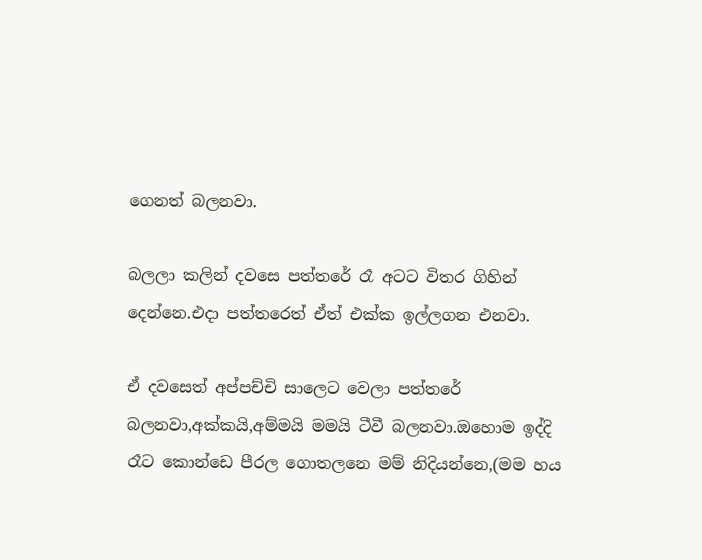ගෙනත් බලනවා.

බලලා කලින් දවසෙ පත්තරේ රෑ අටට විතර ගිහින් දෙන්නෙ.එදා පත්තරෙත් ඒත් එක්ක ඉල්ලගන එනවා.

ඒ දවසෙත් අප්පච්චි සාලෙට වෙලා පත්තරේ බලනවා,අක්කයි,අම්මයි මමයි ටීවී බලනවා.ඔහොම ඉද්දි රෑට කොන්ඩෙ පීරල ගොතලනෙ මම් නිදියන්නෙ,(මම හය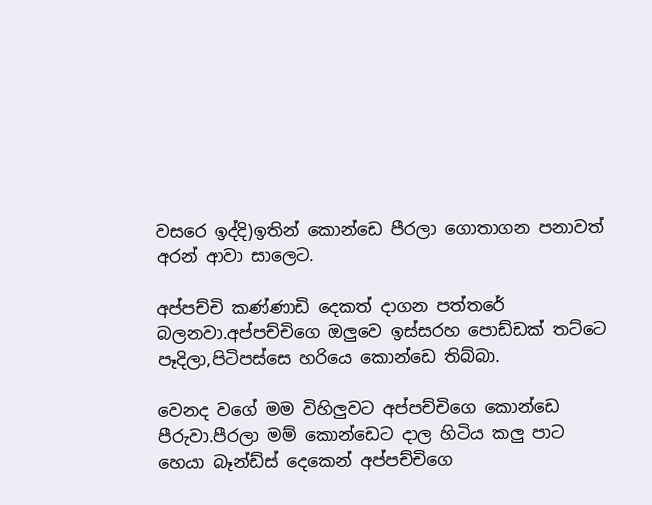වසරෙ ඉද්දි)ඉතින් කොන්ඩෙ පීරලා ගොතාගන පනාවත් අරන් ආවා සාලෙට.

අප්පච්චි කණ්ණාඩි දෙකත් දාගන පත්තරේ බලනවා.අප්පච්චිගෙ ඔලුවෙ ඉස්සරහ පොඩ්ඩක් තට්ටෙ පෑදිලා,පිටිපස්සෙ හරියෙ කොන්ඩෙ තිබ්බා.

වෙනද වගේ මම විහිලුවට අප්පච්චිගෙ කොන්ඩෙ පීරුවා.පීරලා මම් කොන්ඩෙට දාල හිටිය කලු පාට හෙයා බෑන්ඩ්ස් දෙකෙන් අප්පච්චිගෙ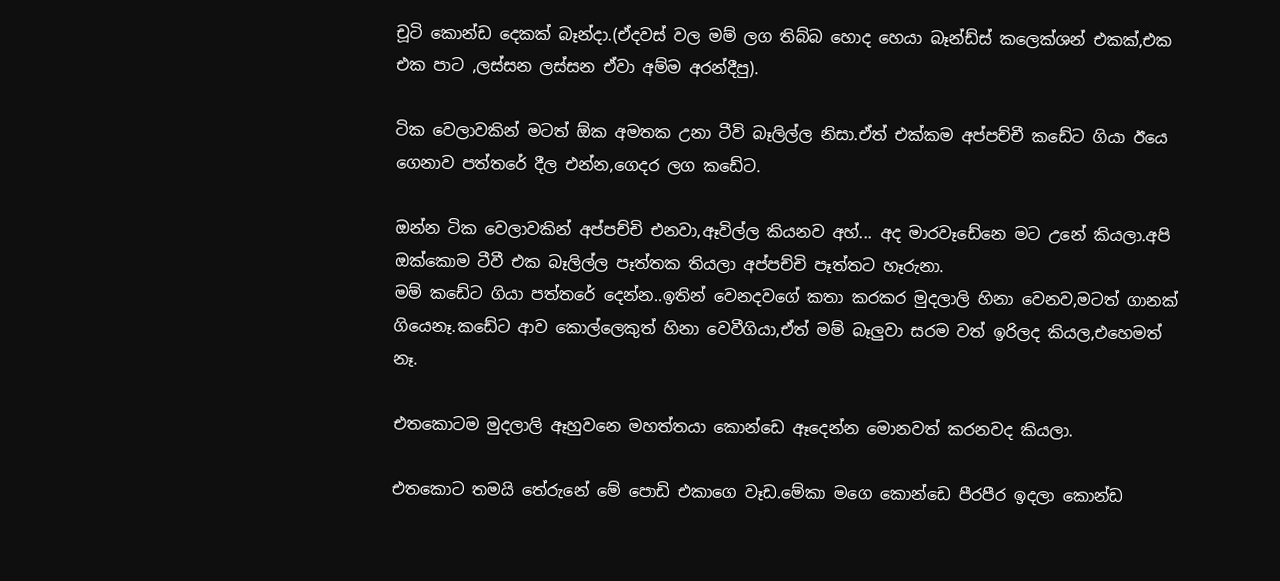චූටි කොන්ඩ දෙකක් බෑන්දා.(ඒදවස් වල මම් ලග තිබ්බ හොද හෙයා බෑන්ඩ්ස් කලෙක්ශන් එකක්,එක එක පාට ,ලස්සන ලස්සන ඒවා අම්ම අරන්දීපු).

ටික වෙලාවකින් මටත් ඕක අමතක උනා ටීවි බෑලිල්ල නිසා.ඒත් එක්කම අප්පච්චී කඩේට ගියා ඊයෙ ගෙනාව පත්තරේ දීල එන්න,ගෙදර ලග කඩේට.

ඔන්න ටික වෙලාවකින් අප්පච්චි එනවා,ඈවිල්ල කියනව අහ්... අද මාරවෑඩේනෙ මට උනේ කියලා.අපි ඔක්කොම ටීවී එක බෑලිල්ල පෑත්තක තියලා අප්පච්චි පෑත්තට හෑරුනා.
මම් කඩේට ගියා පත්තරේ දෙන්න..ඉතින් වෙනදවගේ කතා කරකර මුදලාලි හිනා වෙනව,මටත් ගානක් ගියෙනෑ.කඩේට ආව කොල්ලෙකුත් හිනා වෙවීගියා,ඒත් මම් බෑලුවා සරම වත් ඉරිලද කියල,එහෙමත් නෑ.

එතකොටම මුදලාලි ඈහුවනෙ මහත්තයා කොන්ඩෙ ඈදෙන්න මොනවත් කරනවද කියලා.

එතකොට තමයි තේරුනේ මේ පොඩි එකාගෙ වෑඩ.මේකා මගෙ කොන්ඩෙ පීරපීර ඉදලා කොන්ඩ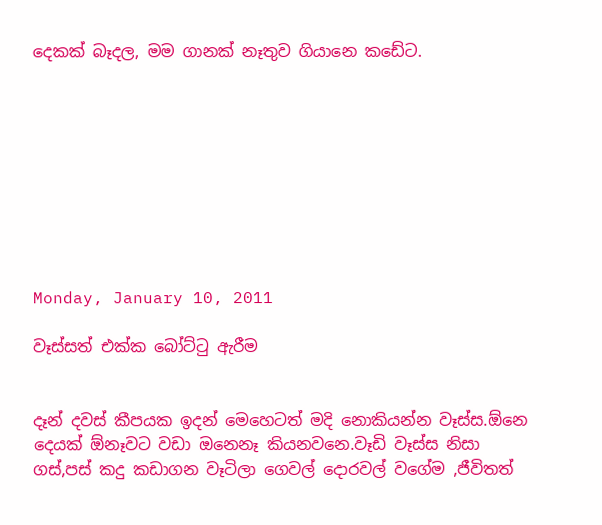දෙකක් බෑදල, මම ගානක් නෑතුව ගියානෙ කඩේට.









Monday, January 10, 2011

වෑස්සත් එක්ක බෝට්ටු ඇරීම


දෑන් දවස් කීපයක ඉදන් මෙහෙටත් මදි නොකියන්න වෑස්ස.ඕනෙ දෙයක් ඕනෑවට වඩා ඔනෙනෑ කියනවනෙ.වෑඩි වෑස්ස නිසා ගස්,පස් කදු කඩාගන වෑටිලා ගෙවල් දොරවල් වගේම ,ජීවිතත්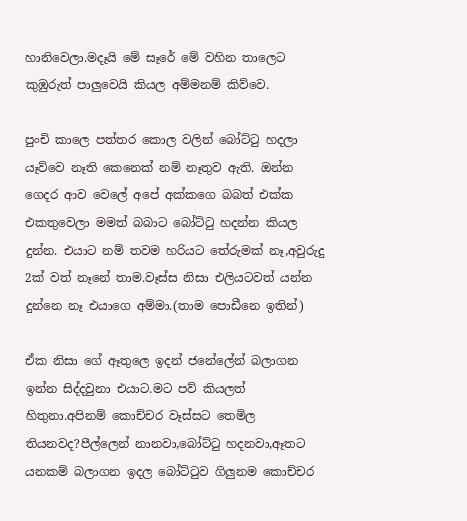හානිවෙලා.මදෑයි මේ සෑරේ මේ වහින තාලෙට කුඹුරුත් පාලුවෙයි කියල අම්මනම් කිව්වෙ.

පුංචි කාලෙ පත්තර කොල වලින් බෝට්ටු හදලා යෑව්වෙ නෑති කෙනෙක් නම් නෑතුව ඇති. ඔන්න ගෙදර ආව වෙලේ අපේ අක්කගෙ බබත් එක්ක එකතුවෙලා මමත් බබාට බෝට්ටු හදන්න කියල දුන්න. එයාට නම් තවම හරියට තේරුමක් නෑ,අවුරුදු 2ක් වත් නෑනේ තාම.වෑස්ස නිසා එලියටවත් යන්න දුන්නෙ නෑ එයාගෙ අම්මා.(තාම පොඩීනෙ ඉතින්)

ඒක නිසා ගේ ඈතුලෙ ඉදන් ජනේලේන් බලාගන ඉන්න සිද්දවුනා එයාට.මට පව් කියලත් හිතුනා.අපිනම් කොච්චර වෑස්සට තෙමිල තියනවද?පීල්ලෙන් නානවා,බෝට්ටු හදනවා,ඈතට යනකම් බලාගන ඉදල බෝට්ටුව ගිලුනම කොච්චර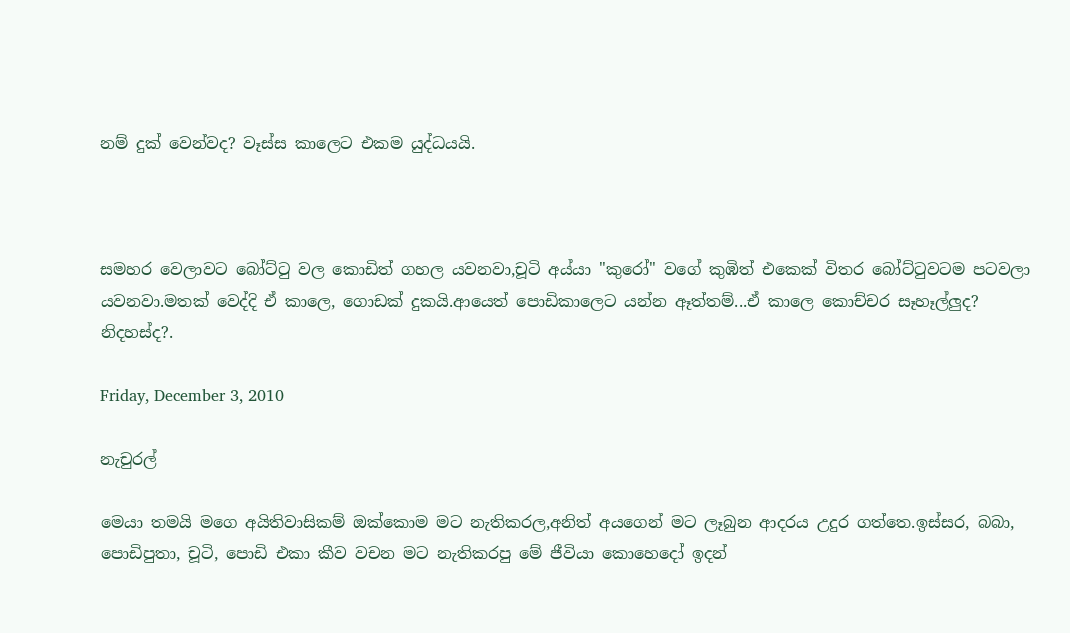නම් දුක් වෙන්වද? වෑස්ස කාලෙට එකම යුද්ධයයි.



සමහර වෙලාවට බෝට්ටු වල කොඩිත් ගහල යවනවා,චූටි අය්යා "කුරෝ" වගේ කුඹිත් එකෙක් විතර බෝට්ටුවටම පටවලා යවනවා.මතක් වෙද්දි ඒ කාලෙ, ගොඩක් දුකයි.ආයෙත් පොඩිකාලෙට යන්න ඈත්තම්...ඒ කාලෙ කොච්චර සෑහෑල්ලුද? නිදහස්ද?.

Friday, December 3, 2010

නැචුරල්

මෙයා තමයි මගෙ අයිතිවාසිකම් ඔක්කොම මට නැතිකරල,අනිත් අයගෙන් මට ලෑබුන ආදරය උදුර ගත්තෙ.ඉස්සර, බබා, පොඩිපුතා, චූටි, පොඩි එකා කීව වචන මට නැතිකරපු මේ ජීවියා කොහෙදෝ ඉදන්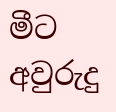මීට අවුරුදු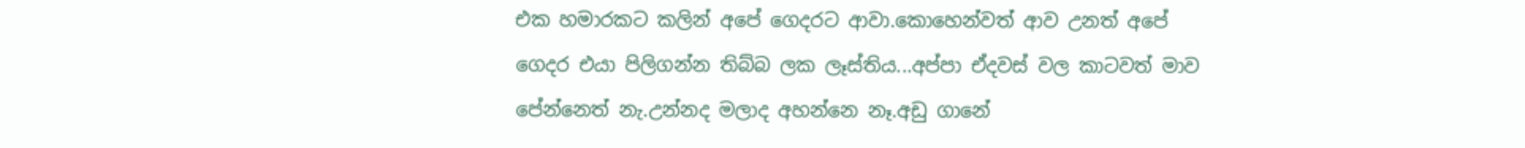එක හමාරකට කලින් අපේ ගෙදරට ආවා.කොහෙන්වත් ආව උනත් අපේ ගෙදර එයා පිලිගන්න තිබ්බ ලක ලෑස්තිය...අප්පා ඒදවස් වල කාටවත් මාව පේන්නෙත් නැ.උන්නද මලාද අහන්නෙ නෑ.අඩු ගානේ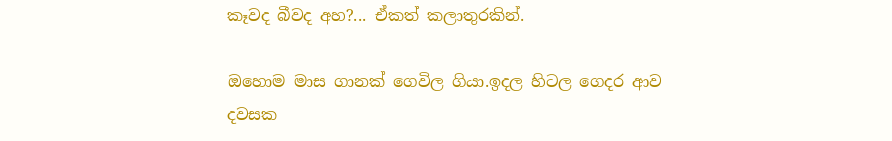කෑවද බීවද අහ?... ඒකත් කලාතුරකින්.

ඔහොම මාස ගානක් ගෙවිල ගියා.ඉදල හිටල ගෙදර ආව දවසක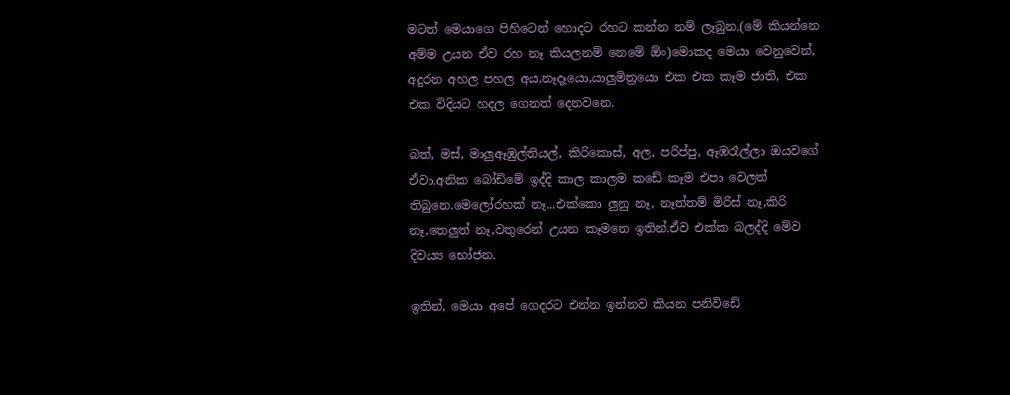මටත් මෙයාගෙ පිහිටෙන් හොදට රහට කන්න නම් ලෑබුන.(මේ කියන්නෙ අම්ම උයන ඒව රහ නෑ කියලනම් නෙමේ ඕං)මොකද මෙයා වෙනුවෙන්, අදුරන අහල පහල අය,නෑදෑයො,යාලුමිත්‍රයො එක එක කෑම ජාති, එක එක විදියට හදල ගෙනත් දෙනවනෙ.

බත්, මස්, මාලුඈඹුල්තියල්, කිරිකොස්, අල, පරිප්පු, ඈඹරෑල්ලා ඔයවගේ ඒවා.අනික බෝඩිමේ ඉද්දි කාල කාලම කඩේ කෑම එපා වෙලත් තිබුනෙ.මෙලෝරහක් නෑ...එක්කො ලුනු නෑ, නෑත්තම් මිරිස් නෑ,කිරි නෑ,තෙලුත් නෑ,වතුරෙන් උයන කෑමනෙ ඉතින්.ඒව එක්ක බලද්දි මේව දිව‍‍‍ය්‍ය භෝජන.

ඉතින්, මෙයා අපේ ගෙදරට එන්න ඉන්නව කියන පනිවිඩේ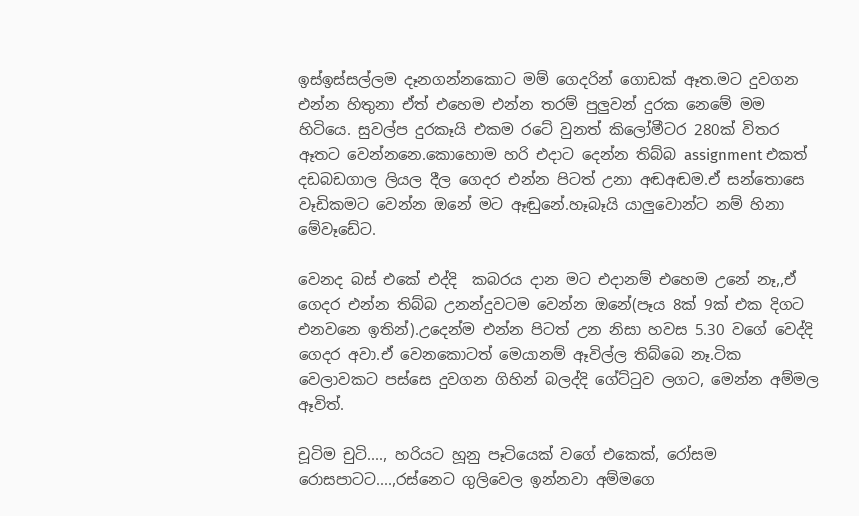ඉස්ඉස්සල්ලම දෑනගන්නකොට මම් ගෙදරින් ගොඩක් ඈත.මට දුවගන එන්න හිතුනා ඒත් එහෙම එන්න තරම් පුලුවන් දුරක නෙමේ මම හිටියෙ. සුවල්ප දුරකෑයි එකම රටේ වුනත් කිලෝමීටර 280ක් විතර ඈතට වෙන්නනෙ.කොහොම හරි එදාට දෙන්න තිබ්බ assignment එකත් දඩබඩගාල ලියල දීල ගෙදර එන්න පිටත් උනා අඬඅඬම.ඒ සන්තොසෙ වෑඩිකමට වෙන්න ඔනේ මට ඈඬුනේ.හෑබෑයි යාලුවොන්ට නම් හිනා මේවෑඩේට.

වෙනද බස් එකේ එද්දි  කබරය දාන මට එදානම් එහෙම උනේ නෑ,,ඒ ගෙදර එන්න තිබ්බ උනන්දුවටම වෙන්න ඔනේ(පෑය 8ක් 9ක් එක දිගට එනවනෙ ඉතින්).උදෙන්ම එන්න පිටත් උන නිසා හවස 5.30 වගේ වෙද්දි ගෙදර අවා.ඒ වෙනකොටත් මෙයානම් ඈවිල්ල තිබ්බෙ නෑ.ටික වෙලාවකට පස්සෙ දුවගන ගිහින් බලද්දි ගේට්ටුව ලගට, මෙන්න අම්මල ඈවිත්.

චූටිම චුටි...., හරියට හූනු පෑටියෙක් වගේ එකෙක්, රෝසම රොසපාටට....,රස්නෙට ගුලිවෙල ඉන්නවා අම්මගෙ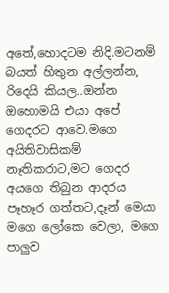අතේ,හොදටම නිදි.මටනම් බයත් හිතුන අල්ලන්න, රිදෙයි කියල..ඔන්න ඔහොමයි එයා අපේ ගෙදරට ආවෙ.මගෙ අයිතිවාසිකම් නෑතිකරාට,මට ගෙදර අයගෙ තිබුන ආදරය පෑහෑර ගත්තට,දෑන් මෙයා මගෙ ලෝකෙ වෙලා, මගෙ පාලුව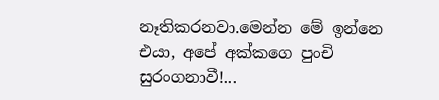නෑතිකරනවා.මෙන්න මේ ඉන්නෙ එයා, අපේ අක්කගෙ පුංචි සුරංගනාවී!...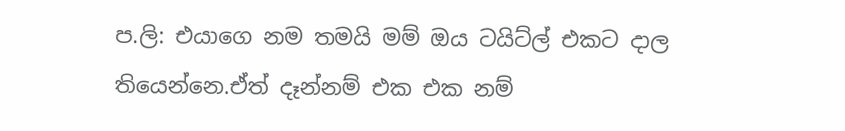ප.ලි: එයාගෙ නම තමයි මම් ඔය ටයිට්ල් එකට දාල තියෙන්නෙ.ඒත් දෑන්නම් එක එක නම්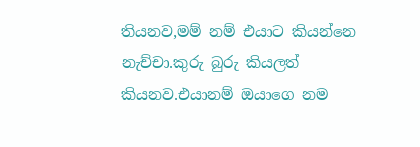තියනව,මම් නම් එයාට කියන්නෙ නැච්චා.කුරු බුරු කියලත් කියනව.එයානම් ඔයාගෙ නම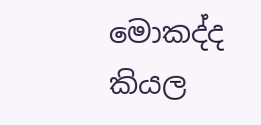මොකද්ද කියල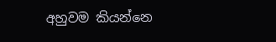අහුවම කියන්නෙ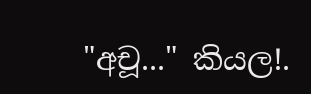"අචූ..." කියල!.